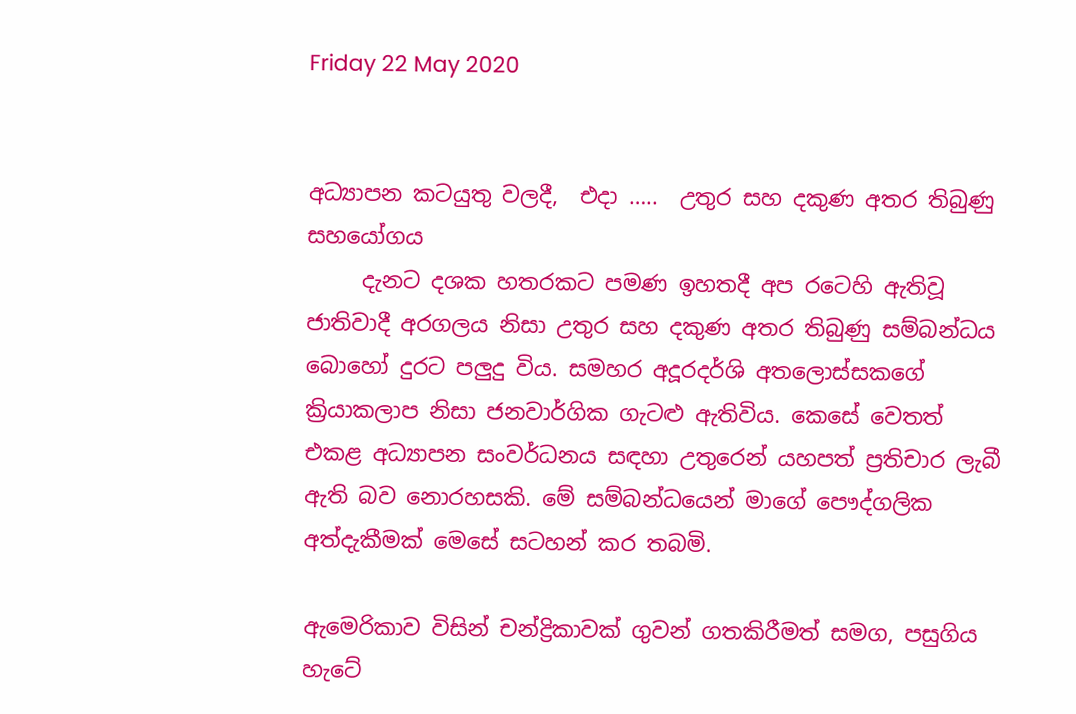Friday 22 May 2020


අධ්‍යාපන කටයුතු වලදී,  එදා …..  උතුර සහ දකුණ අතර තිබුණු සහයෝගය
     දැනට දශක හතරකට පමණ ඉහතදී අප රටෙහි ඇතිවූ ජාතිවාදී අරගලය නිසා උතුර සහ දකුණ අතර තිබුණු සම්බන්ධය බොහෝ දුරට පලුදු විය. සමහර අදූරදර්ශි අතලොස්සකගේ ක්‍රියාකලාප නිසා ජනවාර්ගික ගැටළු ඇතිවිය. කෙසේ වෙතත් එකළ අධ්‍යාපන සංවර්ධනය සඳහා උතුරෙන් යහපත් ප්‍රතිචාර ලැබී ඇති බව නොරහසකි. මේ සම්බන්ධයෙන් මාගේ පෞද්ගලික අත්දැකීමක් මෙසේ සටහන් කර තබමි.

ඇමෙරිකාව විසින් චන්ද්‍රිකාවක් ගුවන් ගතකිරීමත් සමග, පසුගිය හැටේ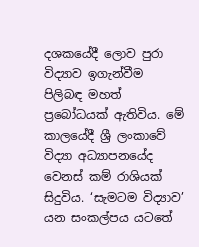දශකයේදී ලොව පුරා විද්‍යාව ඉගැන්වීම පිලිබඳ මහත් ප්‍රබෝධයක් ඇතිවිය. මේ කාලයේදී ශ්‍රී ලංකාවේ විද්‍යා අධ්‍යාපනයේද වෙනස් කම් රාශියක් සිදුවිය. ‘සැමටම විද්‍යාව’ යන සංකල්පය යටතේ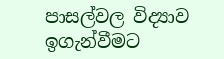පාසල්වල විද්‍යාව ඉගැන්වීමට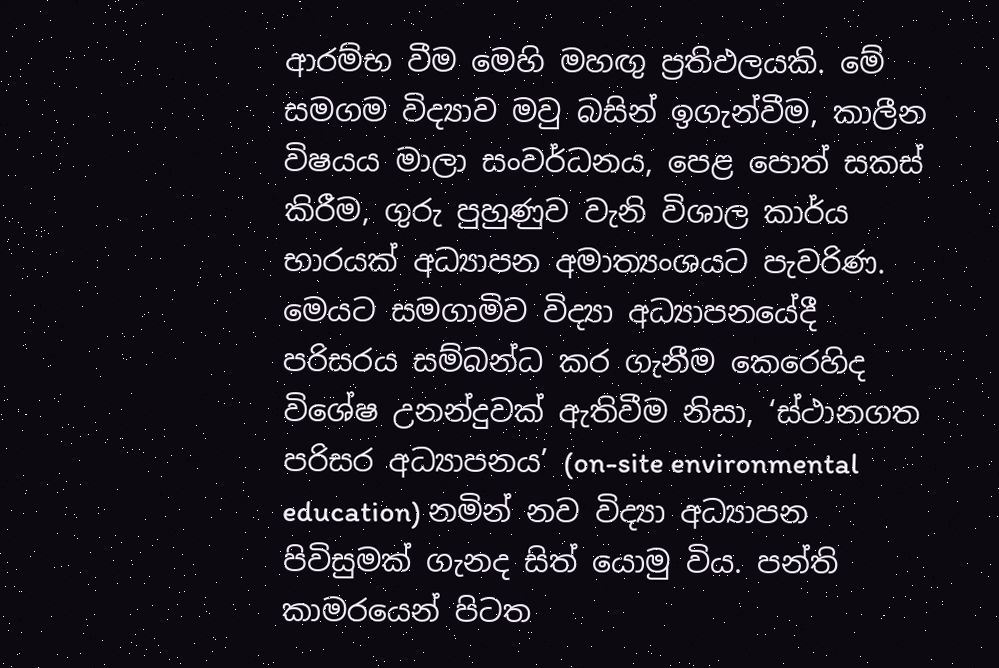ආරම්භ වීම මෙහි මහඟු ප්‍රතිඵලයකි. මේ සමගම විද්‍යාව මවු බසින් ඉගැන්වීම, කාලීන විෂයය මාලා සංවර්ධනය, පෙළ පොත් සකස් කිරීම, ගුරු පුහුණුව වැනි විශාල කාර්ය භාරයක් අධ්‍යාපන අමාත්‍යංශයට පැවරිණ. මෙයට සමගාමිව විද්‍යා අධ්‍යාපනයේදී පරිසරය සම්බන්ධ කර ගැනීම කෙරෙහිද විශේෂ උනන්දුවක් ඇතිවීම නිසා, ‘ස්ථානගත පරිසර අධ්‍යාපනය’ (on-site environmental education) නමින් නව විද්‍යා අධ්‍යාපන පිවිසුමක් ගැනද සිත් යොමු විය. පන්ති කාමරයෙන් පිටත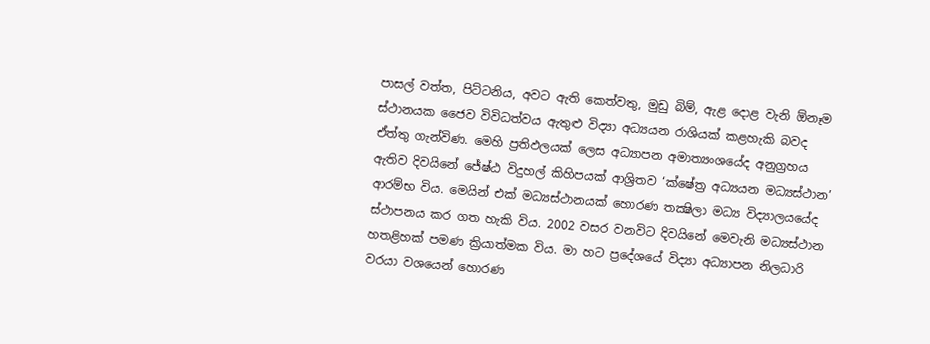පාසල් වත්ත, පිට්ටනිය, අවට ඇති කෙත්වතු, මුඩු බිම්, ඇළ දොළ වැනි ඕනෑම ස්ථානයක ජෛව විවිධත්වය ඇතුළු විද්‍යා අධ්‍යයන රාශියක් කළහැකි බවද ඒත්තු ගැන්විණ. මෙහි ප්‍රතිඵලයක් ලෙස අධ්‍යාපන අමාත්‍යංශයේද අනුග්‍රහය ඇතිව දිවයිනේ ජේෂ්ඨ විදුහල් කිහිපයක් ආශ්‍රිතව ‘ක්ෂේත්‍ර අධ්‍යයන මධ්‍යස්ථාන’ ආරම්භ විය. මෙයින් එක් මධ්‍යස්ථානයක් හොරණ තක්‍ෂිලා මධ්‍ය විද්‍යාලයයේද ස්ථාපනය කර ගත හැකි විය. 2002 වසර වනවිට දිවයිනේ මෙවැනි මධ්‍යස්ථාන හතළිහක් පමණ ක්‍රියාත්මක විය. මා හට ප්‍රදේශයේ විද්‍යා අධ්‍යාපන නිලධාරි වරයා වශයෙන් හොරණ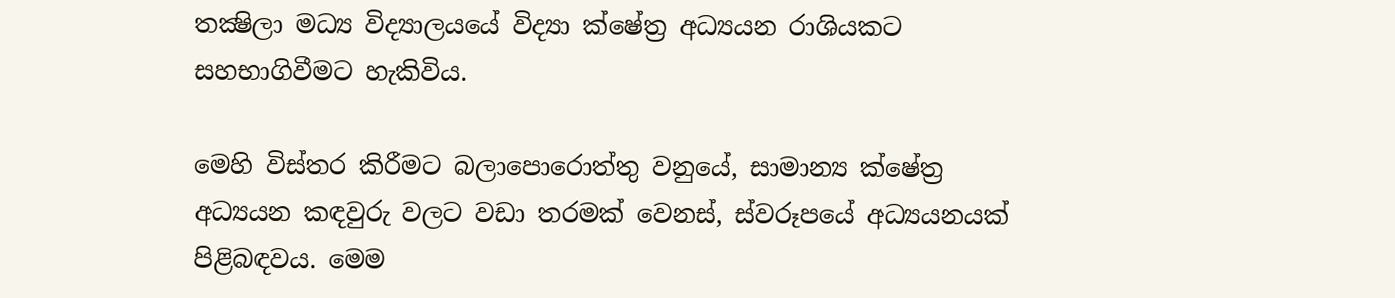තක්‍ෂිලා මධ්‍ය විද්‍යාලයයේ විද්‍යා ක්ෂේත්‍ර අධ්‍යයන රාශියකට සහභාගිවීමට හැකිවිය.

මෙහි විස්තර කිරීමට බලාපොරොත්තු වනුයේ, සාමාන්‍ය ක්ෂේත්‍ර අධ්‍යයන කඳවුරු වලට වඩා තරමක් වෙනස්, ස්වරූපයේ අධ්‍යයනයක් පිළිබඳවය. මෙම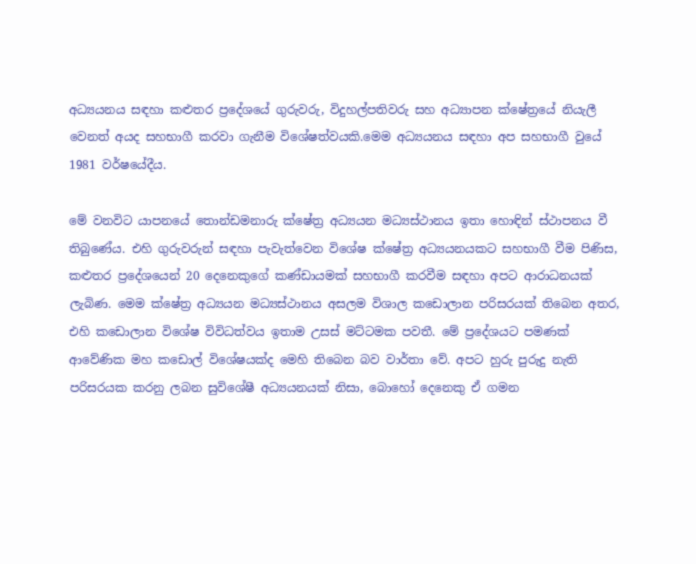අධ්‍යයනය සඳහා කළුතර ප්‍රදේශයේ ගුරුවරු, විදුහල්පතිවරු සහ අධ්‍යාපන ක්ෂේත්‍රයේ නියැලී වෙනත් අයද සහභාගී කරවා ගැනීම විශේෂත්වයකි.මෙම අධ්‍යයනය සඳහා අප සහභාගී වුයේ 1981 වර්ෂයේදීය.

මේ වනවිට යාපනයේ තොන්ඩමනාරු ක්ෂේත්‍ර අධ්‍යයන මධ්‍යස්ථානය ඉතා හොඳින් ස්ථාපනය වී තිබුණේය. එහි ගුරුවරුන් සඳහා පැවැත්වෙන විශේෂ ක්ෂේත්‍ර අධ්‍යයනයකට සහභාගී වීම පිණිස, කළුතර ප්‍රදේශයෙන් 20 දෙනෙකුගේ කණ්ඩායමක් සහභාගී කරවීම සඳහා අපට ආරාධනයක් ලැබිණ. මෙම ක්ෂේත්‍ර අධ්‍යයන මධ්‍යස්ථානය අසලම විශාල කඩොලාන පරිසරයක් තිබෙන අතර, එහි කඩොලාන විශේෂ විවිධත්වය ඉතාම උසස් මට්ටමක පවතී. මේ ප්‍රදේශයට පමණක් ආවේණික මහ කඩොල් විශේෂයක්ද මෙහි තිබෙන බව වාර්තා වේ. අපට හුරු පුරුදු නැති පරිසරයක කරනු ලබන සුවිශේෂී අධ්‍යයනයක් නිසා, බොහෝ දෙනෙකු ඒ ගමන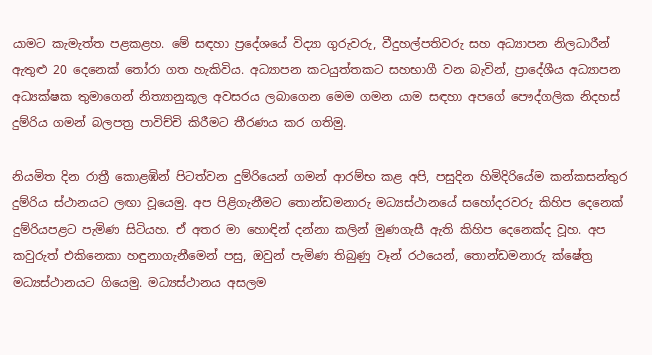යාමට කැමැත්ත පළකළහ. මේ සඳහා ප්‍රදේශයේ විද්‍යා ගුරුවරු, වීදුහල්පතිවරු සහ අධ්‍යාපන නිලධාරීන් ඇතුළු 20 දෙනෙක් තෝරා ගත හැකිවිය. අධ්‍යාපන කටයුත්තකට සහභාගී වන බැවින්, ප්‍රාදේශීය අධ්‍යාපන අධ්‍යක්ෂක තුමාගෙන් නිත්‍යානුකූල අවසරය ලබාගෙන මෙම ගමන යාම සඳහා අපගේ පෞද්ගලික නිදහස් දුම්රිය ගමන් බලපත්‍ර පාවිච්චි කිරීමට තීරණය කර ගතිමු.

නියමිත දින රාත්‍රී කොළඹින් පිටත්වන දුම්රියෙන් ගමන් ආරම්භ කළ අපි, පසුදින හිමිදිරියේම කන්කසන්තුර දුම්රිය ස්ථානයට ලඟා වූයෙමු. අප පිළිගැනීමට තොන්ඩමනාරු මධ්‍යස්ථානයේ සහෝදරවරු කිහිප දෙනෙක් දුම්රියපළට පැමිණ සිටියහ. ඒ අතර මා හොඳින් දන්නා කලින් මුණගැසී ඇති කිහිප දෙනෙක්ද වූහ. අප කවුරුත් එකිනෙකා හඳුනාගැනීමෙන් පසු, ඔවුන් පැමිණ තිබුණු වෑන් රථයෙන්, තොන්ඩමනාරු ක්ෂේත්‍ර මධ්‍යස්ථානයට ගියෙමු. මධ්‍යස්ථානය අසලම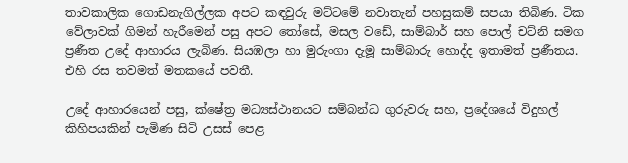තාවකාලික ගොඩනැගිල්ලක අපට කඳවුරු මට්ටමේ නවාතැන් පහසුකම් සපයා තිබිණ. ටික වේලාවක් ගිමන් හැරීමෙන් පසු අපට තෝසේ, මසල වඩේ, සාම්බාර් සහ පොල් චට්නි සමග ප්‍රණීත උදේ ආහාරය ලැබිණ. සියඹලා හා මුරුංගා දැමූ සාම්බාරු හොද්ද ඉතාමත් ප්‍රණීතය. එහි රස තවමත් මතකයේ පවතී.

උදේ ආහාරයෙන් පසු, ක්ෂේත්‍ර මධ්‍යස්ථානයට සම්බන්ධ ගුරුවරු සහ, ප්‍රදේශයේ විදුහල් කිහිපයකින් පැමිණ සිටි උසස් පෙළ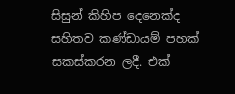සිසුන් කිහිප දෙනෙක්ද සහිතව කණ්ඩායම් පහක් සකස්කරන ලදී. එක්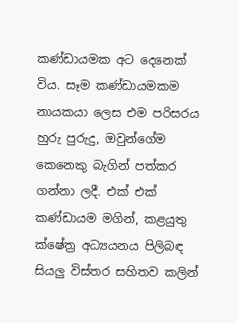කණ්ඩායමක අට දෙනෙක් විය. සෑම කණ්ඩායමකම නායකයා ලෙස එම පරිසරය හුරු පුරුදු, ඔවුන්ගේම කෙනෙකු බැගින් පත්කර ගන්නා ලදී. එක් එක් කණ්ඩායම මගින්, කළයුතු ක්ෂේත්‍ර අධ්‍යයනය පිලිබඳ සියලු විස්තර සහිතව කලින්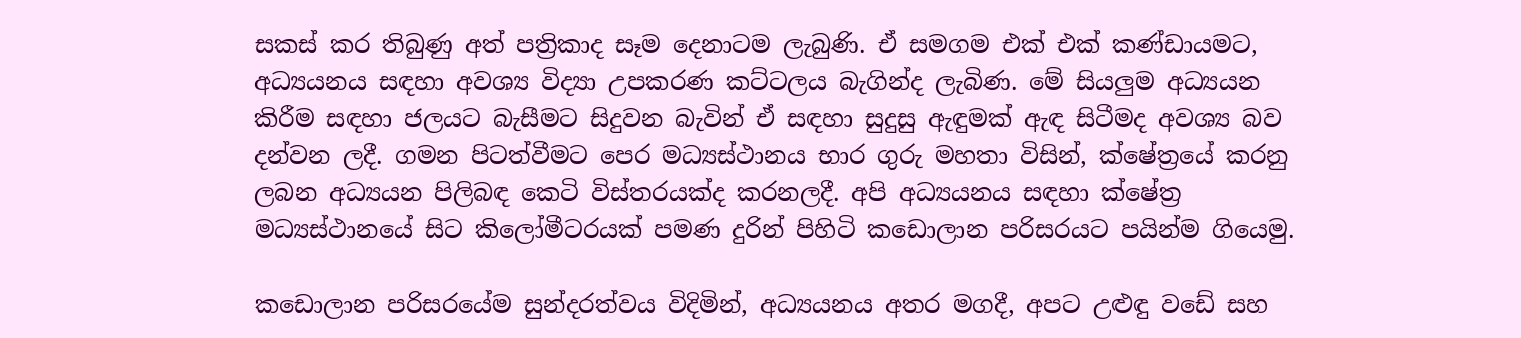සකස් කර තිබුණු අත් පත්‍රිකාද සෑම දෙනාටම ලැබුණි. ඒ සමගම එක් එක් කණ්ඩායමට, අධ්‍යයනය සඳහා අවශ්‍ය විද්‍යා උපකරණ කට්ටලය බැගින්ද ලැබිණ. මේ සියලුම අධ්‍යයන කිරීම සඳහා ජලයට බැසීමට සිදුවන බැවින් ඒ සඳහා සුදුසු ඇඳුමක් ඇඳ සිටීමද අවශ්‍ය බව දන්වන ලදී. ගමන පිටත්වීමට පෙර මධ්‍යස්ථානය භාර ගුරු මහතා විසින්, ක්ෂේත්‍රයේ කරනු ලබන අධ්‍යයන පිලිබඳ කෙටි විස්තරයක්ද කරනලදී. අපි අධ්‍යයනය සඳහා ක්ෂේත්‍ර මධ්‍යස්ථානයේ සිට කිලෝමීටරයක් පමණ දුරින් පිහිටි කඩොලාන පරිසරයට පයින්ම ගියෙමු.

කඩොලාන පරිසරයේම සුන්දරත්වය විදිමින්, අධ්‍යයනය අතර මගදී, අපට උළුඳු වඩේ සහ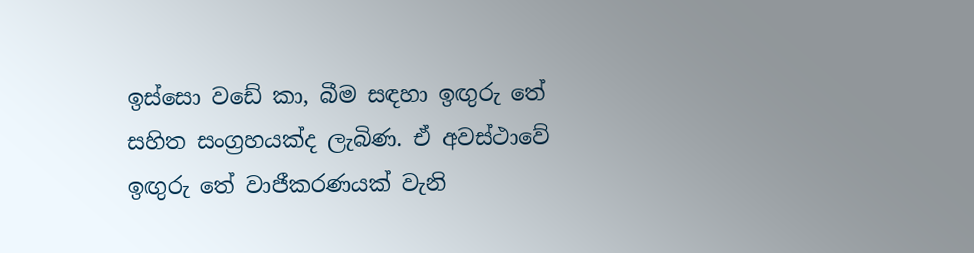ඉස්සො වඩේ කා, බීම සඳහා ඉඟුරු තේ සහිත සංග්‍රහයක්ද ලැබිණ. ඒ අවස්ථාවේ ඉඟුරු තේ වාජීකරණයක් වැනි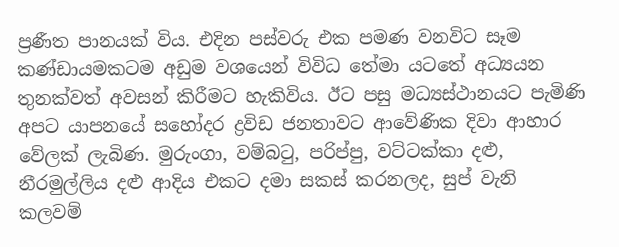ප්‍රණීත පානයක් විය. එදින පස්වරු එක පමණ වනවිට සෑම කණ්ඩායමකටම අඩුම වශයෙන් විවිධ තේමා යටතේ අධ්‍යයන තුනක්වත් අවසන් කිරීමට හැකිවිය. ඊට පසු මධ්‍යස්ථානයට පැමිණි අපට යාපනයේ සහෝදර ද්‍රවිඩ ජනතාවට ආවේණික දිවා ආහාර වේලක් ලැබිණ. මුරුංගා, වම්බටු, පරිප්පු, වට්ටක්කා දළු, නීරමුල්ලිය දළු ආදිය එකට දමා සකස් කරනලද, සුප් වැනි කලවම්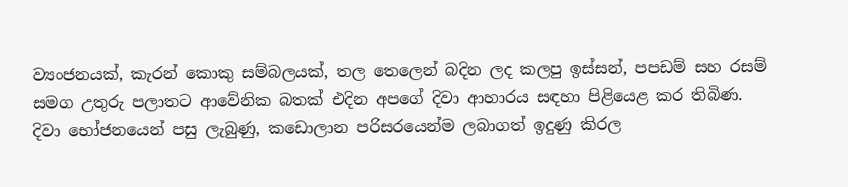ව්‍යංජනයක්, කැරන් කොකු සම්බලයක්, තල තෙලෙන් බදින ලද කලපු ඉස්සන්, පපඩම් සහ රසම් සමග උතුරු පලාතට ආවේනික බතක් එදින අපගේ දිවා ආහාරය සඳහා පිළියෙළ කර තිබිණ. දිවා භෝජනයෙන් පසු ලැබුණු, කඩොලාන පරිසරයෙන්ම ලබාගත් ඉදුණු කිරල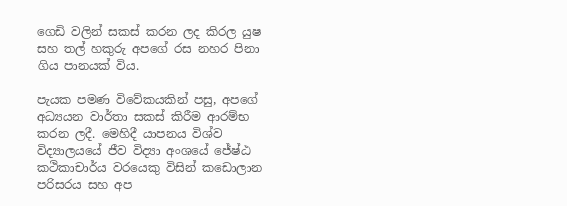ගෙඩි වලින් සකස් කරන ලද කිරල යුෂ සහ තල් හකුරු අපගේ රස නහර පිනා ගිය පානයක් විය.

පැයක පමණ විවේකයකින් පසු, අපගේ අධ්‍යයන වාර්තා සකස් කිරීම ආරම්භ කරන ලදී. මෙහිදී යාපනය විශ්ව විද්‍යාලයයේ ජීව විද්‍යා අංශයේ ජේෂ්ඨ කථිකාචාර්ය වරයෙකු විසින් කඩොලාන පරිසරය සහ අප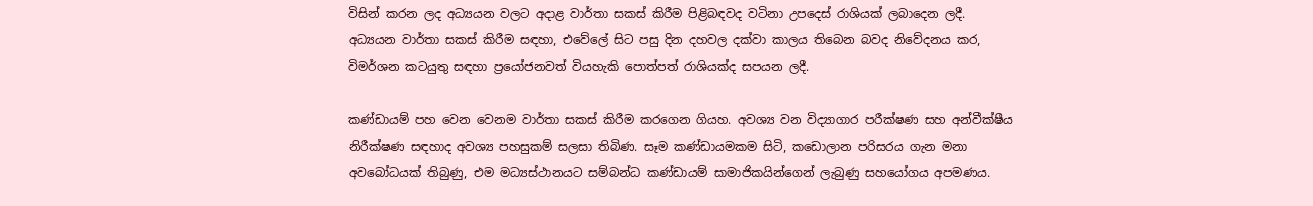විසින් කරන ලද අධ්‍යයන වලට අදාළ වාර්තා සකස් කිරීම පිළිබඳවද වටිනා උපදෙස් රාශියක් ලබාදෙන ලදී. අධ්‍යයන වාර්තා සකස් කිරීම සඳහා, එවේලේ සිට පසු දින දහවල දක්වා කාලය තිබෙන බවද නිවේදනය කර, විමර්ශන කටයුතු සඳහා ප්‍රයෝජනවත් වියහැකි පොත්පත් රාශියක්ද සපයන ලදී.

කණ්ඩායම් පහ වෙන වෙනම වාර්තා සකස් කිරීම කරගෙන ගියහ. අවශ්‍ය වන විද්‍යාගාර පරීක්ෂණ සහ අන්වීක්ෂීය නිරීක්ෂණ සඳහාද අවශ්‍ය පහසුකම් සලසා තිබිණ. සෑම කණ්ඩායමකම සිටි, කඩොලාන පරිසරය ගැන මනා අවබෝධයක් තිබුණු, එම මධ්‍යස්ථානයට සම්බන්ධ කණ්ඩායම් සාමාජිකයින්ගෙන් ලැබුණු සහයෝගය අපමණය.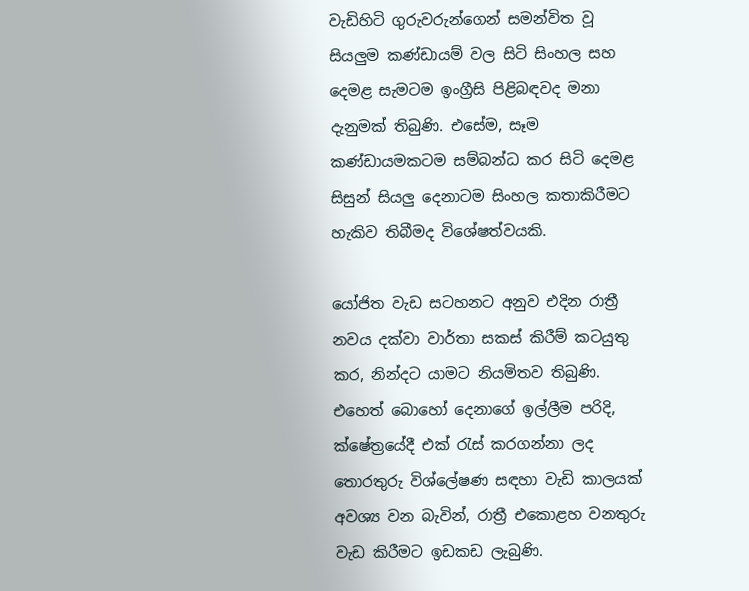වැඩිහිටි ගුරුවරුන්ගෙන් සමන්විත වූ සියලුම කණ්ඩායම් වල සිටි සිංහල සහ දෙමළ සැමටම ඉංග්‍රීසි පිළිබඳවද මනා දැනුමක් තිබුණි. එසේම, සෑම කණ්ඩායමකටම සම්බන්ධ කර සිටි දෙමළ සිසුන් සියලු දෙනාටම සිංහල කතාකිරීමට හැකිව තිබීමද විශේෂත්වයකි.

යෝජිත වැඩ සටහනට අනුව එදින රාත්‍රී නවය දක්වා වාර්තා සකස් කිරීම් කටයුතු කර, නින්දට යාමට නියමිතව තිබුණි. එහෙත් බොහෝ දෙනාගේ ඉල්ලීම පරිදි, ක්ෂේත්‍රයේදී එක් රැස් කරගන්නා ලද තොරතුරු විශ්ලේෂණ සඳහා වැඩි කාලයක් අවශ්‍ය වන බැවින්, රාත්‍රී එකොළහ වනතුරු වැඩ කිරීමට ඉඩකඩ ලැබුණි.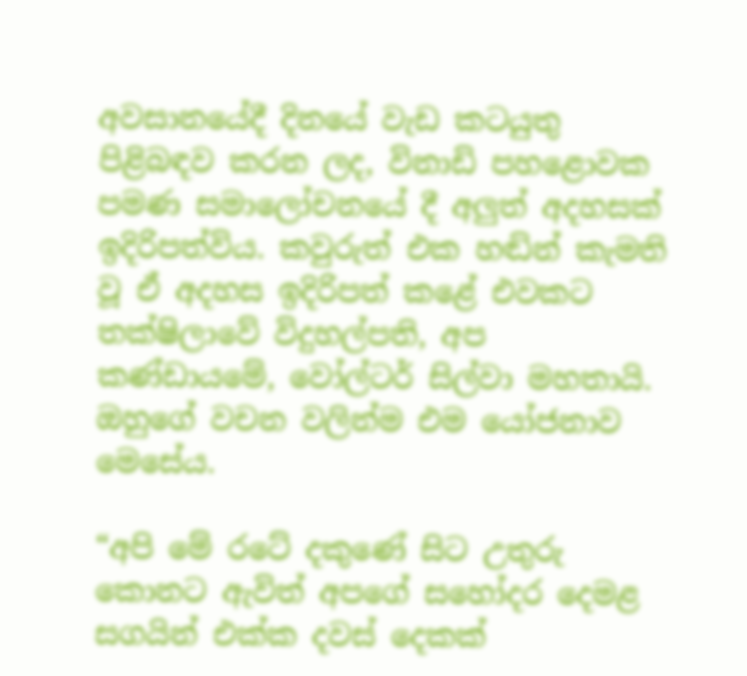අවසානයේදී දිනයේ වැඩ කටයුතු පිළිබඳව කරන ලද, විනාඩි පහළොවක පමණ සමාලෝචනයේ දී අලුත් අදහසක් ඉදිරිපත්විය. කවුරුත් එක හඬින් කැමති වූ ඒ අදහස ඉදිරිපත් කළේ එවකට තක්ෂිලාවේ විදුහල්පති, අප කණ්ඩායමේ, වෝල්ටර් සිල්වා මහතායි. ඔහුගේ වචන වලින්ම එම යෝජනාව මෙසේය.

“අපි මේ රටේ දකුණේ සිට උතුරු කොනට ඇවිත් අපගේ සහෝදර දෙමළ සගයින් එක්ක දවස් දෙකක්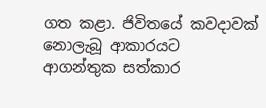ගත කළා. ජිවිතයේ කවදාවක් නොලැබූ ආකාරයට ආගන්තුක සත්කාර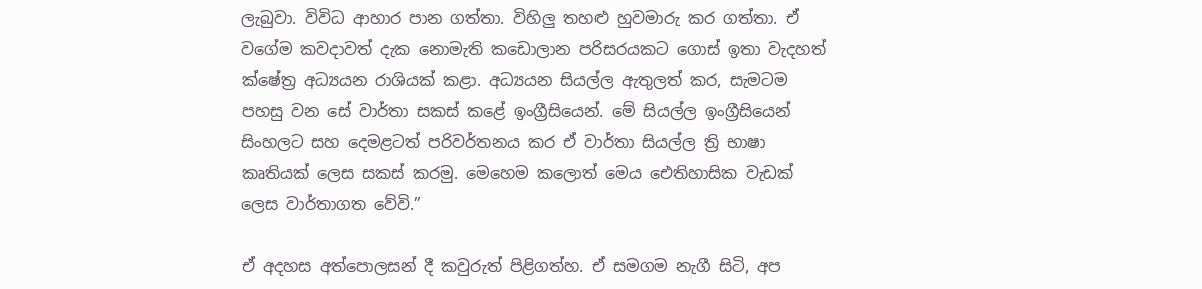ලැබුවා. විවිධ ආහාර පාන ගත්තා. විහිලු තහළු හුවමාරු කර ගත්තා. ඒ වගේම කවදාවත් දැක නොමැති කඩොලාන පරිසරයකට ගොස් ඉතා වැදහත් ක්ෂේත්‍ර අධ්‍යයන රාශියක් කළා. අධ්‍යයන සියල්ල ඇතුලත් කර, සැමටම පහසු වන සේ වාර්තා සකස් කළේ ඉංග්‍රීසියෙන්. මේ සියල්ල ඉංග්‍රීසියෙන් සිංහලට සහ දෙමළටත් පරිවර්තනය කර ඒ වාර්තා සියල්ල ත්‍රි භාෂා කෘතියක් ලෙස සකස් කරමු. මෙහෙම කලොත් මෙය ඓතිහාසික වැඩක් ලෙස වාර්තාගත වේවි.”

ඒ අදහස අත්පොලසන් දී කවුරුත් පිළිගත්හ. ඒ සමගම නැගී සිටි, අප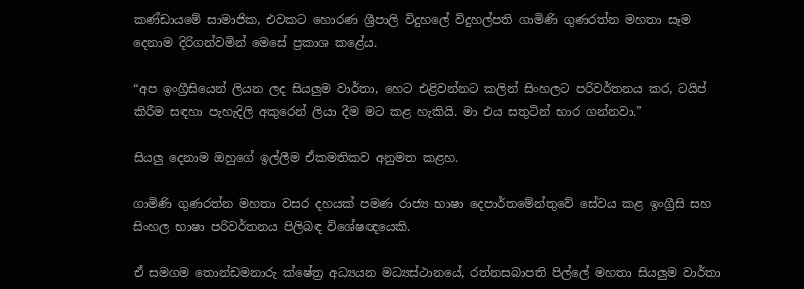කණ්ඩායමේ සාමාජික, එවකට හොරණ ශ්‍රීපාලි විදුහලේ විදුහල්පති ගාමිණි ගුණරත්න මහතා සෑම දෙනාම දිරිගන්වමින් මෙසේ ප්‍රකාශ කළේය.

“අප ඉංග්‍රීසියෙන් ලියන ලද සියලුම වාර්තා, හෙට එළිවන්නට කලින් සිංහලට පරිවර්තනය කර, ටයිප් කිරීම සඳහා පැහැදිලි අකුරෙන් ලියා දීම මට කළ හැකියි. මා එය සතුටින් භාර ගන්නවා.”

සියලු දෙනාම ඔහුගේ ඉල්ලීම ඒකමතිකව අනුමත කළහ.

ගාමිණි ගුණරත්න මහතා වසර දහයක් පමණ රාජ්‍ය භාෂා දෙපාර්තමේන්තුවේ සේවය කළ ඉංග්‍රීසි සහ සිංහල භාෂා පරිවර්තනය පිලිබඳ විශේෂඥයෙකි.

ඒ සමගම තොන්ඩමනාරු ක්ෂේත්‍ර අධ්‍යයන මධ්‍යස්ථානයේ, රත්නසබාපති පිල්ලේ මහතා සියලුම වාර්තා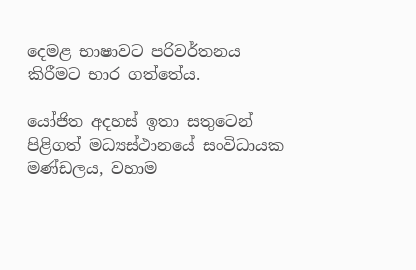දෙමළ භාෂාවට පරිවර්තනය කිරීමට භාර ගත්තේය.

යෝජිත අදහස් ඉතා සතුටෙන් පිළිගත් මධ්‍යස්ථානයේ සංවිධායක මණ්ඩලය, වහාම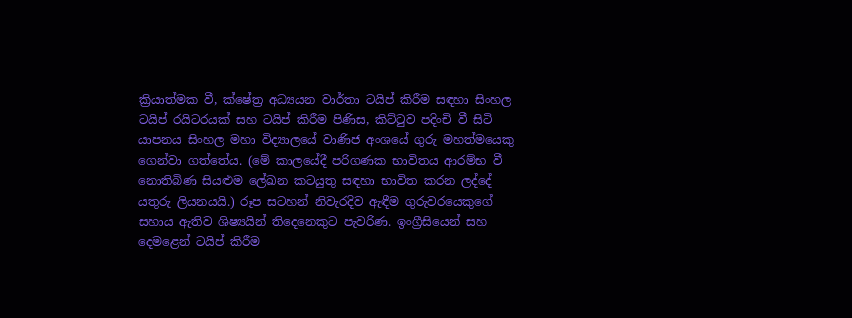ක්‍රියාත්මක වී, ක්ෂේත්‍ර අධ්‍යයන වාර්තා ටයිප් කිරීම සඳහා සිංහල ටයිප් රයිටරයක් සහ ටයිප් කිරීම පිණිස, කිට්ටුව පදිංචි වී සිටි යාපනය සිංහල මහා විද්‍යාලයේ වාණිජ අංශයේ ගුරු මහත්මයෙකු ගෙන්වා ගත්තේය. (මේ කාලයේදී පරිගණක භාවිතය ආරම්භ වී නොතිබිණ සියළුම ලේඛන කටයුතු සඳහා භාවිත කරන ලද්දේ යතුරු ලියනයයි.) රූප සටහන් නිවැරදිව ඇඳීම ගුරුවරයෙකුගේ සහාය ඇතිව ශිෂ්‍යයින් තිදෙනෙකුට පැවරිණ. ඉංග්‍රීසියෙන් සහ දෙමළෙන් ටයිප් කිරීම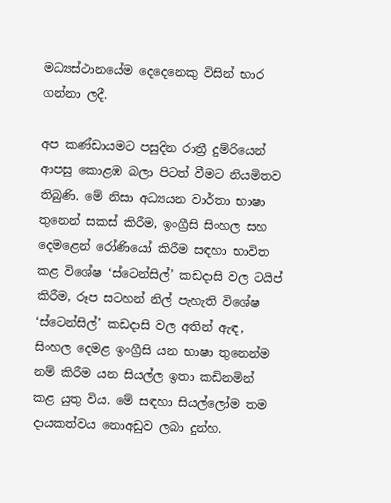මධ්‍යස්ථානයේම දෙදෙනෙකු විසින් භාර ගන්නා ලදී.

අප කණ්ඩායමට පසුදින රාත්‍රී දුම්රියෙන් ආපසු කොළඹ බලා පිටත් වීමට නියමිතව තිබුණි. මේ නිසා අධ්‍යයන වාර්තා භාෂා තුනෙන් සකස් කිරීම, ඉංග්‍රීසි සිංහල සහ දෙමළෙන් රෝණියෝ කිරීම සඳහා භාවිත කළ විශේෂ ‘ස්ටෙන්සිල්’ කඩදාසි වල ටයිප් කිරීම, රූප සටහන් නිල් පැහැති විශේෂ ‘ස්ටෙන්සිල්’ කඩදාසි වල අතින් ඇඳ, සිංහල දෙමළ ඉංග්‍රීසි යන භාෂා තුනෙන්ම නම් කිරීම යන සියල්ල ඉතා කඩිනමින් කළ යුතු විය. මේ සඳහා සියල්ලෝම තම දායකත්වය නොඅඩුව ලබා දුන්හ.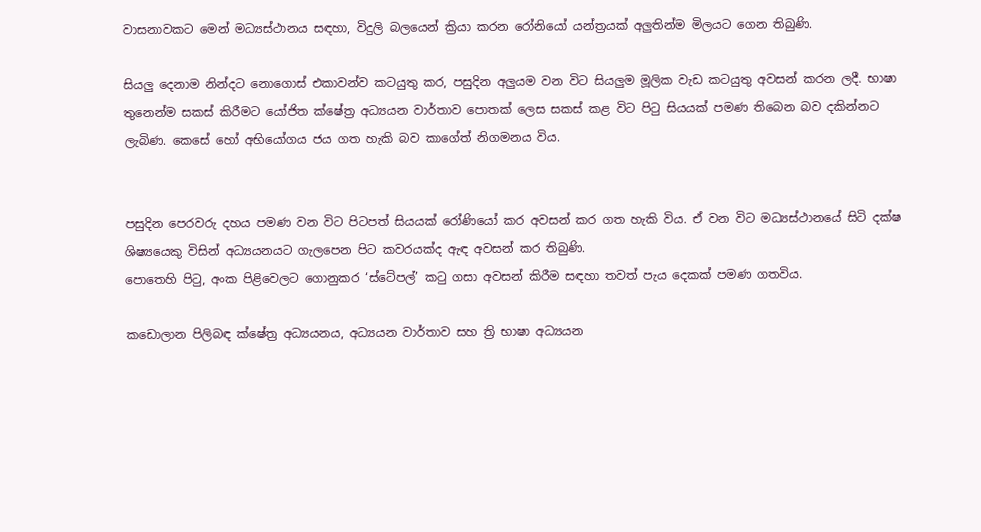වාසනාවකට මෙන් මධ්‍යස්ථානය සඳහා, විදුලි බලයෙන් ක්‍රියා කරන රෝනියෝ යන්ත්‍රයක් අලුතින්ම මිලයට ගෙන තිබුණි.

සියලු දෙනාම නින්දට නොගොස් එකාවන්ව කටයුතු කර, පසුදින අලුයම වන විට සියලුම මූලික වැඩ කටයුතු අවසන් කරන ලදී. භාෂා තුනෙන්ම සකස් කිරීමට යෝජිත ක්ෂේත්‍ර අධ්‍යයන වාර්තාව පොතක් ලෙස සකස් කළ විට පිටු සියයක් පමණ තිබෙන බව දකින්නට ලැබිණ. කෙසේ හෝ අභියෝගය ජය ගත හැකි බව කාගේත් නිගමනය විය.


පසුදින පෙරවරු දහය පමණ වන විට පිටපත් සියයක් රෝණියෝ කර අවසන් කර ගත හැකි විය. ඒ වන විට මධ්‍යස්ථානයේ සිටි දක්ෂ ශිෂ්‍යයෙකු විසින් අධ්‍යයනයට ගැලපෙන පිට කවරයක්ද ඇඳ අවසන් කර තිබුණි.
පොතෙහි පිටු, අංක පිළිවෙලට ගොනුකර ‘ස්ටේපල්’ කටු ගසා අවසන් කිරීම සඳහා තවත් පැය දෙකක් පමණ ගතවිය.

කඩොලාන පිලිබඳ ක්ෂේත්‍ර අධ්‍යයනය, අධ්‍යයන වාර්තාව සහ ත්‍රි භාෂා අධ්‍යයන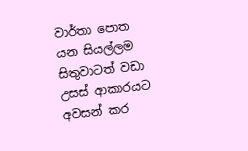වාර්තා පොත යන සියල්ලම සිතුවාටත් වඩා උසස් ආකාරයට අවසන් කර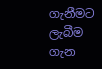ගැනීමට ලැබීම ගැන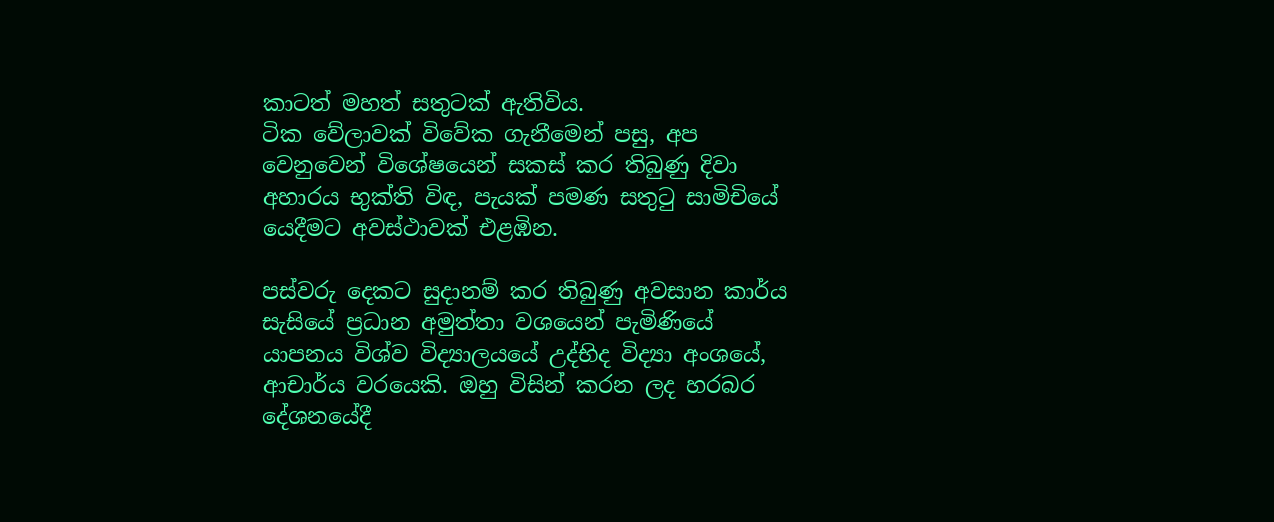කාටත් මහත් සතුටක් ඇතිවිය.
ටික වේලාවක් විවේක ගැනීමෙන් පසු, අප වෙනුවෙන් විශේෂයෙන් සකස් කර තිබුණු දිවා අහාරය භුක්ති විඳ, පැයක් පමණ සතුටු සාමිචියේ යෙදීමට අවස්ථාවක් එළඹින.

පස්වරු දෙකට සුදානම් කර තිබුණු අවසාන කාර්ය සැසියේ ප්‍රධාන අමුත්තා වශයෙන් පැමිණියේ යාපනය විශ්ව විද්‍යාලයයේ උද්භිද විද්‍යා අංශයේ, ආචාර්ය වරයෙකි. ඔහු විසින් කරන ලද හරබර දේශනයේදී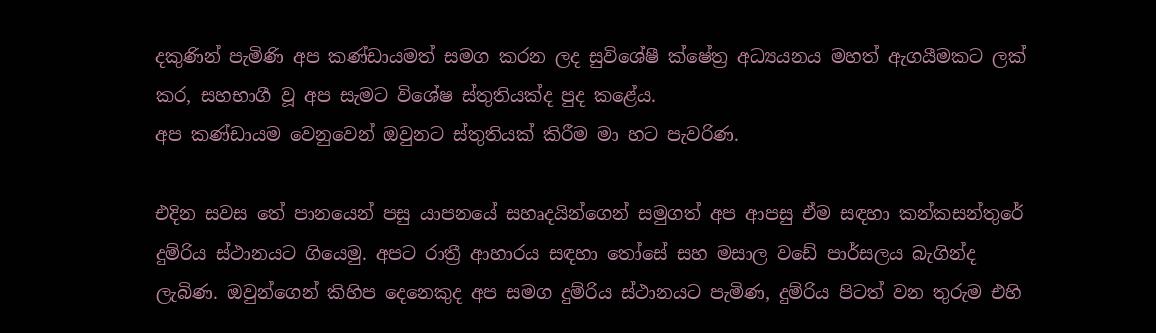දකුණින් පැමිණි අප කණ්ඩායමත් සමග කරන ලද සුවිශේෂී ක්ෂේත්‍ර අධ්‍යයනය මහත් ඇගයීමකට ලක් කර, සහභාගී වූ අප සැමට විශේෂ ස්තුතියක්ද පුද කළේය.
අප කණ්ඩායම වෙනුවෙන් ඔවුනට ස්තුතියක් කිරීම මා හට පැවරිණ.

එදින සවස තේ පානයෙන් පසු යාපනයේ සහෘදයින්ගෙන් සමුගත් අප ආපසු ඒම සඳහා කන්කසන්තුරේ දුම්රිය ස්ථානයට ගියෙමු. අපට රාත්‍රී ආහාරය සඳහා තෝසේ සහ මසාල වඩේ පාර්සලය බැගින්ද ලැබිණ. ඔවුන්ගෙන් කිහිප දෙනෙකුද අප සමග දුම්රිය ස්ථානයට පැමිණ, දුම්රිය පිටත් වන තුරුම එහි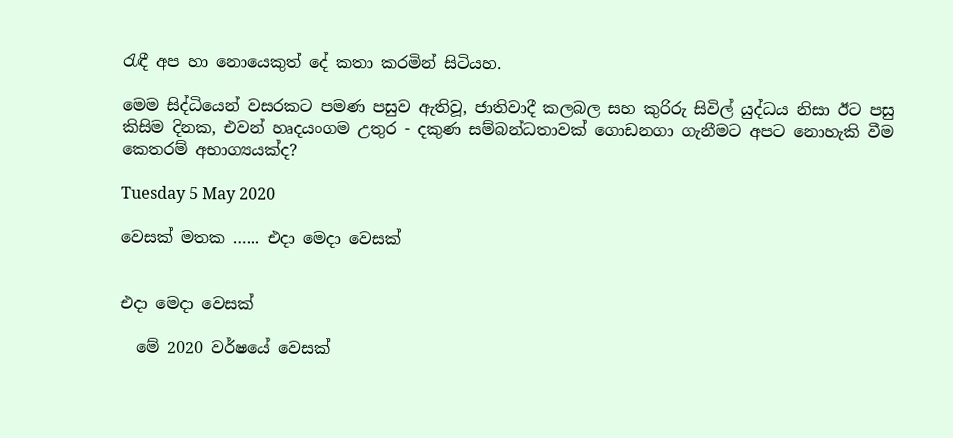රැඳී අප හා නොයෙකුත් දේ කතා කරමින් සිටියහ.

මෙම සිද්ධියෙන් වසරකට පමණ පසුව ඇතිවූ, ජාතිවාදී කලබල සහ කුරිරු සිවිල් යුද්ධය නිසා ඊට පසු කිසිම දිනක, එවන් හෘදයංගම උතුර - දකුණ සම්බන්ධතාවක් ගොඩනගා ගැනීමට අපට නොහැකි වීම කෙතරම් අභාග්‍යයක්ද?

Tuesday 5 May 2020

වෙසක් මතක …... එදා මෙදා වෙසක්


එදා මෙදා වෙසක්

  මේ 2020 වර්ෂයේ වෙසක්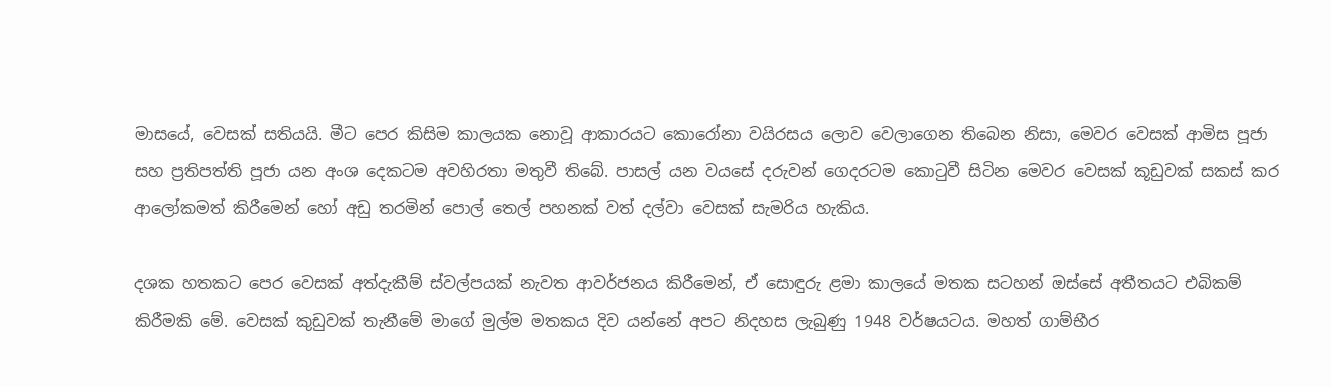මාසයේ, වෙසක් සතියයි. මීට පෙර කිසිම කාලයක නොවූ ආකාරයට කොරෝනා වයිරසය ලොව වෙලාගෙන තිබෙන නිසා, මෙවර වෙසක් ආමිස පූජා සහ ප්‍රතිපත්ති පූජා යන අංශ දෙකටම අවහිරතා මතුවී තිබේ. පාසල් යන වයසේ දරුවන් ගෙදරටම කොටුවී සිටින මෙවර වෙසක් කූඩුවක් සකස් කර ආලෝකමත් කිරීමෙන් හෝ අඩු තරමින් පොල් තෙල් පහනක් වත් දල්වා වෙසක් සැමරිය හැකිය.

දශක හතකට පෙර වෙසක් අත්දැකීම් ස්වල්පයක් නැවත ආවර්ජනය කිරීමෙන්, ඒ සොඳුරු ළමා කාලයේ මතක සටහන් ඔස්සේ අතීතයට එබිකම් කිරීමකි මේ. වෙසක් කුඩුවක් තැනීමේ මාගේ මුල්ම මතකය දිව යන්නේ අපට නිදහස ලැබුණු 1948 වර්ෂයටය. මහත් ගාම්භීර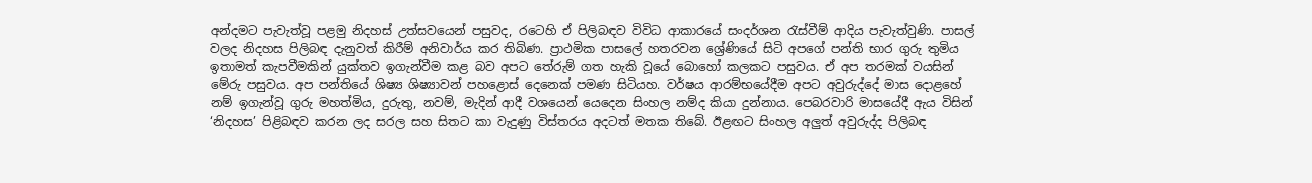අන්දමට පැවැත්වූ පළමු නිදහස් උත්සවයෙන් පසුවද, රටෙහි ඒ පිලිබඳව විවිධ ආකාරයේ සංදර්ශන රැස්වීම් ආදිය පැවැත්වුණි. පාසල් වලද නිදහස පිලිබඳ දැනුවත් කිරීම් අනිවාර්ය කර තිබිණ. ප්‍රාථමික පාසලේ හතරවන ශ්‍රේණියේ සිටි අපගේ පන්ති භාර ගුරු තුමිය ඉතාමත් කැපවීමකින් යුක්තව ඉගැන්වීම කළ බව අපට තේරුම් ගත හැකි වූයේ බොහෝ කලකට පසුවය. ඒ අප තරමක් වයසින් මේරු පසුවය. අප පන්තියේ ශිෂ්‍ය ශිෂ්‍යාවන් පහළොස් දෙනෙක් පමණ සිටියහ. වර්ෂය ආරම්භයේදීම අපට අවුරුද්දේ මාස දොළහේ නම් ඉගැන්වූ ගුරු මහත්මිය, දුරුතු, නවම්, මැදින් ආදී වශයෙන් යෙදෙන සිංහල නම්ද කියා දුන්නාය. පෙබරවාරි මාසයේදී ඇය විසින් ‘නිදහස’ පිළිබඳව කරන ලද සරල සහ සිතට කා වැදුණු විස්තරය අදටත් මතක තිබේ. ඊළඟට සිංහල අලුත් අවුරුද්ද පිලිබඳ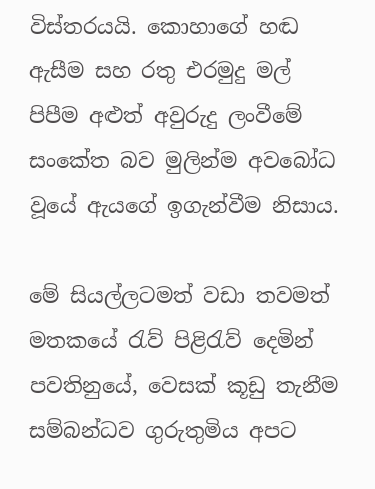විස්තරයයි. කොහාගේ හඬ ඇසීම සහ රතු එරමුදු මල් පිපීම අළුත් අවුරුදු ලංවීමේ සංකේත බව මුලින්ම අවබෝධ වූයේ ඇයගේ ඉගැන්වීම නිසාය.

මේ සියල්ලටමත් වඩා තවමත් මතකයේ රැව් පිළිරැව් දෙමින් පවතිනුයේ, වෙසක් කූඩු තැනීම සම්බන්ධව ගුරුතුමිය අපට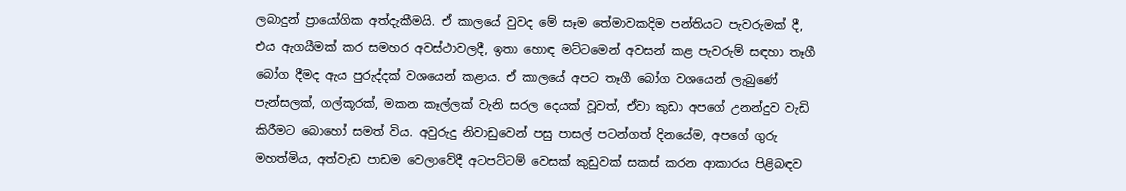ලබාදුන් ප්‍රායෝගික අත්දැකීමයි. ඒ කාලයේ වුවද මේ සෑම තේමාවකදිම පන්තියට පැවරුමක් දී, එය ඇගයීමක් කර සමහර අවස්ථාවලදී, ඉතා හොඳ මට්ටමෙන් අවසන් කළ පැවරුම් සඳහා තෑගී බෝග දීමද ඇය පුරුද්දක් වශයෙන් කළාය. ඒ කාලයේ අපට තෑගී බෝග වශයෙන් ලැබුණේ පැන්සලක්, ගල්කූරක්, මකන කෑල්ලක් වැනි සරල දෙයක් වූවත්, ඒවා කුඩා අපගේ උනන්දුව වැඩි කිරීමට බොහෝ සමත් විය. අවුරුදු නිවාඩුවෙන් පසු පාසල් පටන්ගත් දිනයේම, අපගේ ගුරු මහත්මිය, අත්වැඩ පාඩම වෙලාවේදී අටපට්ටම් වෙසක් කුඩුවක් සකස් කරන ආකාරය පිළිබඳව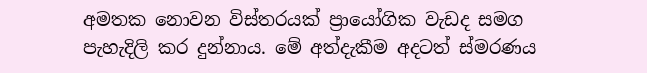අමතක නොවන විස්තරයක් ප්‍රායෝගික වැඩද සමග පැහැදිලි කර දුන්නාය. මේ අත්දැකීම අදටත් ස්මරණය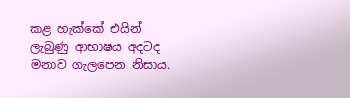කළ හැක්කේ එයින් ලැබුණු ආභාෂය අදටද මනාව ගැලපෙන නිසාය.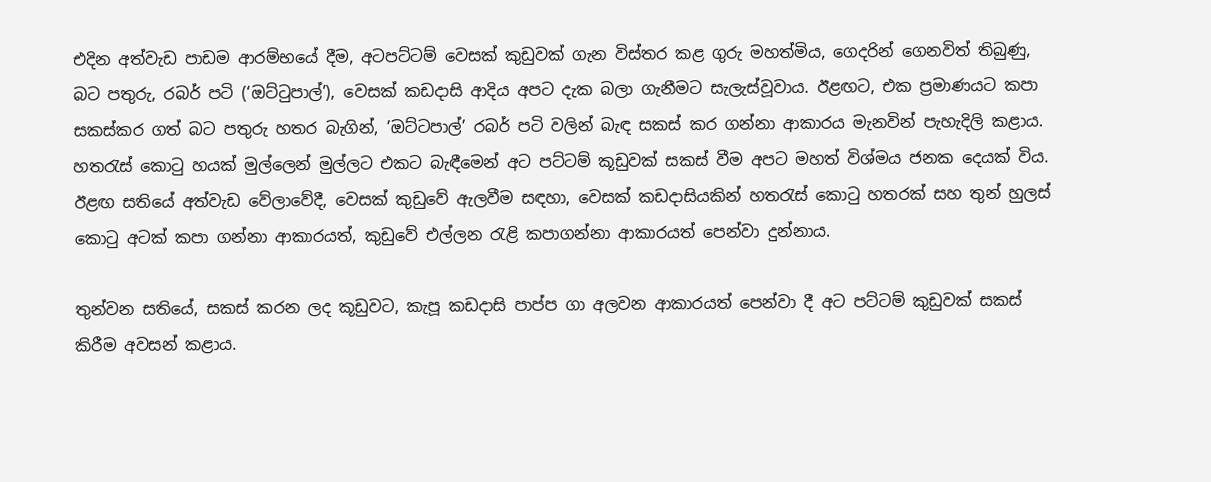එදින අත්වැඩ පාඩම ආරම්භයේ දීම, අටපට්ටම් වෙසක් කුඩුවක් ගැන විස්තර කළ ගුරු මහත්මිය, ගෙදරින් ගෙනවිත් තිබුණු, බට පතුරු, රබර් පටි (‘ඔට්ටුපාල්’), වෙසක් කඩදාසි ආදිය අපට දැක බලා ගැනීමට සැලැස්වූවාය. ඊළඟට, එක ප්‍රමාණයට කපා සකස්කර ගත් බට පතුරු හතර බැගින්, ’ඔට්ටපාල්’ රබර් පටි වලින් බැඳ සකස් කර ගන්නා ආකාරය මැනවින් පැහැදිලි කළාය. හතරැස් කොටු හයක් මුල්ලෙන් මුල්ලට එකට බැඳීමෙන් අට පට්ටම් කූඩුවක් සකස් වීම අපට මහත් විශ්මය ජනක දෙයක් විය.
ඊළඟ සතියේ අත්වැඩ වේලාවේදී, වෙසක් කුඩුවේ ඇලවීම සඳහා, වෙසක් කඩදාසියකින් හතරැස් කොටු හතරක් සහ තුන් හුලස් කොටු අටක් කපා ගන්නා ආකාරයත්, කුඩුවේ එල්ලන රැළි කපාගන්නා ආකාරයත් පෙන්වා දුන්නාය.

තුන්වන සතියේ, සකස් කරන ලද කූඩුවට, කැපූ කඩදාසි පාප්ප ගා අලවන ආකාරයත් පෙන්වා දී අට පට්ටම් කුඩුවක් සකස් කිරීම අවසන් කළාය.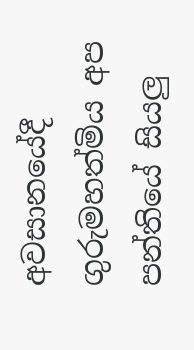අවසානයේදී ගුරුමහත්මිය අප පන්තියේ සියලු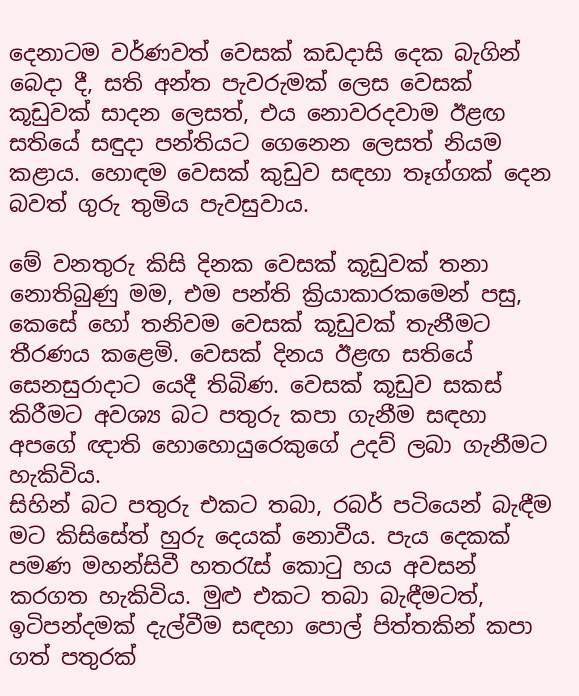දෙනාටම වර්ණවත් වෙසක් කඩදාසි දෙක බැගින් බෙදා දී, සති අන්ත පැවරුමක් ලෙස වෙසක් කූඩුවක් සාදන ලෙසත්, එය නොවරදවාම ඊළඟ සතියේ සඳුදා පන්තියට ගෙනෙන ලෙසත් නියම කළාය. හොඳම වෙසක් කුඩුව සඳහා තෑග්ගක් දෙන බවත් ගුරු තුමිය පැවසුවාය.

මේ වනතුරු කිසි දිනක වෙසක් කූඩුවක් තනා නොතිබුණු මම, එම පන්ති ක්‍රියාකාරකමෙන් පසු, කෙසේ හෝ තනිවම වෙසක් කූඩුවක් තැනීමට තීරණය කළෙමි. වෙසක් දිනය ඊළඟ සතියේ සෙනසුරාදාට යෙදී තිබිණ. වෙසක් කූඩුව සකස් කිරීමට අවශ්‍ය බට පතුරු කපා ගැනීම සඳහා අපගේ ඥාති හොහොයුරෙකුගේ උදව් ලබා ගැනීමට හැකිවිය.
සිහින් බට පතුරු එකට තබා, රබර් පටියෙන් බැඳීම මට කිසිසේත් හුරු දෙයක් නොවීය. පැය දෙකක් පමණ මහන්සිවී හතරැස් කොටු හය අවසන් කරගත හැකිවිය. මුළු එකට තබා බැඳීමටත්, ඉටිපන්දමක් දැල්වීම සඳහා පොල් පිත්තකින් කපා ගත් පතුරක්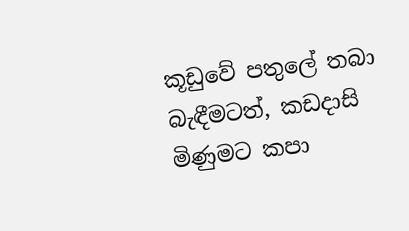කූඩුවේ පතුලේ තබා බැඳීමටත්, කඩදාසි මිණුමට කපා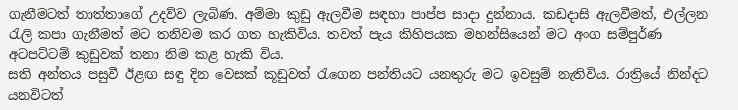ගැනීමටත් තාත්තාගේ උදව්ව ලැබිණ. අම්මා කුඩු ඇලවීම සඳහා පාප්ප සාදා දුන්නාය. කඩදාසි ඇලවීමත්, එල්ලන රැලි කපා ගැනීමත් මට තනිවම කර ගත හැකිවිය. තවත් පැය කිහිපයක මහන්සියෙන් මට අංග සම්පුර්ණ අටපට්ටම් කුඩුවක් තනා නිම කළ හැකි විය.
සති අන්තය පසුවී ඊළඟ සඳු දින වෙසක් කූඩුවත් රැගෙන පන්තියට යනතුරු මට ඉවසුම් නැතිවිය. රාත්‍රියේ නින්දට යනවිටත්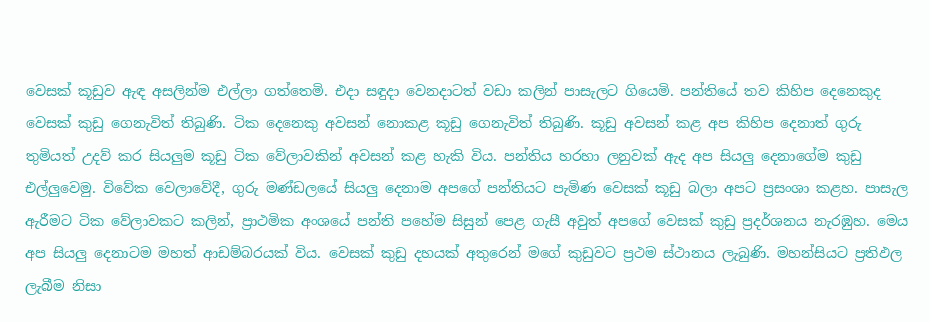වෙසක් කූඩුව ඇඳ අසලින්ම එල්ලා ගත්තෙමි. එදා සඳුදා වෙනදාටත් වඩා කලින් පාසැලට ගියෙමි. පන්තියේ තව කිහිප දෙනෙකුද වෙසක් කුඩු ගෙනැවිත් තිබුණි. ටික දෙනෙකු අවසන් නොකළ කූඩු ගෙනැවිත් තිබුණි. කූඩු අවසන් කළ අප කිහිප දෙනාත් ගුරු තුමියත් උදව් කර සියලුම කූඩු ටික වේලාවකින් අවසන් කළ හැකි විය. පන්තිය හරහා ලනුවක් ඇද අප සියලු දෙනාගේම කුඩු එල්ලුවෙමු. විවේක වෙලාවේදී, ගුරු මණ්ඩලයේ සියලු දෙනාම අපගේ පන්තියට පැමිණ වෙසක් කූඩු බලා අපට ප්‍රසංශා කළහ. පාසැල ඇරීමට ටික වේලාවකට කලින්, ප්‍රාථමික අංශයේ පන්ති පහේම සිසුන් පෙළ ගැසී අවුත් අපගේ වෙසක් කුඩු ප්‍රදර්ශනය නැරඹුහ. මෙය අප සියලු දෙනාටම මහත් ආඩම්බරයක් විය. වෙසක් කුඩු දහයක් අතුරෙන් මගේ කුඩුවට ප්‍රථම ස්ථානය ලැබුණි. මහන්සියට ප්‍රතිඵල ලැබීම නිසා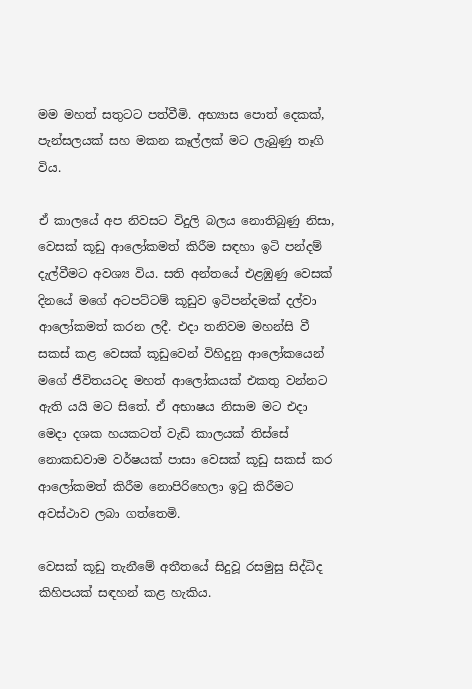මම මහත් සතුටට පත්වීමි. අභ්‍යාස පොත් දෙකක්, පැන්සලයක් සහ මකන කෑල්ලක් මට ලැබුණු තෑගි විය.

ඒ කාලයේ අප නිවසට විදුලි බලය නොතිබුණු නිසා, වෙසක් කූඩු ආලෝකමත් කිරීම සඳහා ඉටි පන්දම් දැල්වීමට අවශ්‍ය විය. සති අන්තයේ එළඹුණු වෙසක් දිනයේ මගේ අටපට්ටම් කූඩුව ඉටිපන්දමක් දල්වා ආලෝකමත් කරන ලදී. එදා තනිවම මහන්සි වී සකස් කළ වෙසක් කූඩුවෙන් විහිදුනු ආලෝකයෙන් මගේ ජීවිතයටද මහත් ආලෝකයක් එකතු වන්නට ඇති යයි මට සිතේ. ඒ අභාෂය නිසාම මට එදා මෙදා දශක හයකටත් වැඩි කාලයක් තිස්සේ නොකඩවාම වර්ෂයක් පාසා වෙසක් කූඩු සකස් කර ආලෝකමත් කිරීම නොපිරිහෙලා ඉටු කිරීමට අවස්ථාව ලබා ගත්තෙමි.

වෙසක් කූඩු තැනීමේ අතීතයේ සිදුවූ රසමුසු සිද්ධිද කිහිපයක් සඳහන් කළ හැකිය.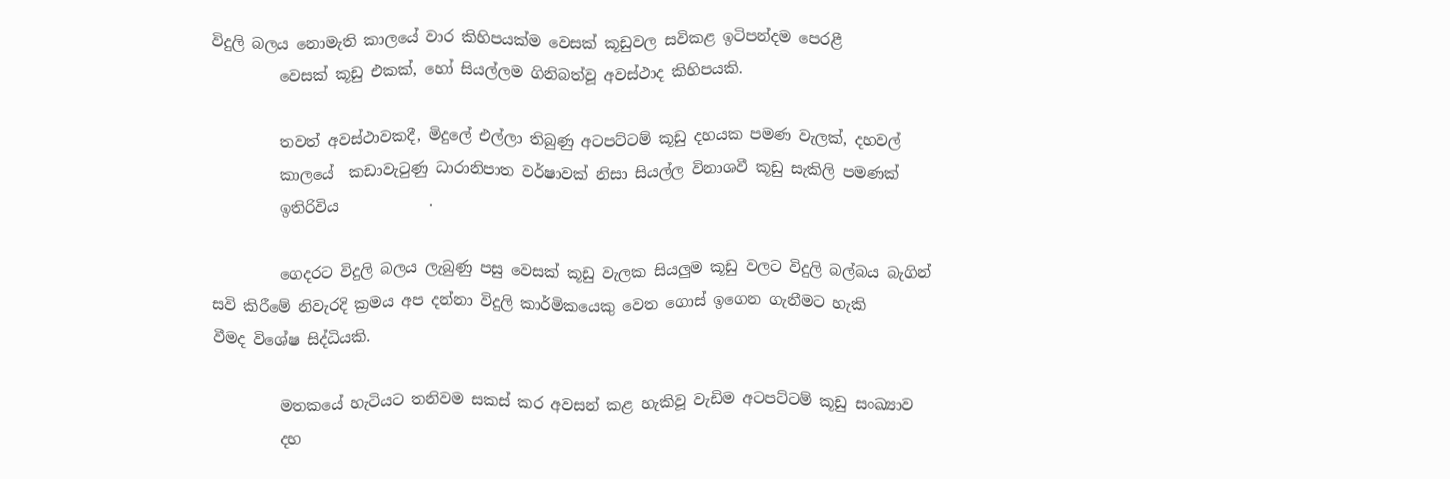විදුලි බලය නොමැති කාලයේ වාර කිහිපයක්ම වෙසක් කූඩුවල සවිකළ ඉටිපන්දම පෙරළී
         වෙසක් කූඩු එකක්, හෝ සියල්ලම ගිනිබත්වූ අවස්ථාද කිහිපයකි.

         තවත් අවස්ථාවකදී, මිදුලේ එල්ලා තිබුණු අටපට්ටම් කූඩු දහයක පමණ වැලක්, දහවල්
         කාලයේ  කඩාවැටුණු ධාරානිපාත වර්ෂාවක් නිසා සියල්ල විනාශවී කූඩු සැකිලි පමණක්
         ඉතිරිවිය            .

         ගෙදරට විදුලි බලය ලැබුණු පසු වෙසක් කූඩු වැලක සියලුම කූඩු වලට විදුලි බල්බය බැගින්
සවි කිරීමේ නිවැරදි ක්‍රමය අප දන්නා විදුලි කාර්මිකයෙකු වෙත ගොස් ඉගෙන ගැනීමට හැකි
වීමද විශේෂ සිද්ධියකි.

         මතකයේ හැටියට තනිවම සකස් කර අවසන් කළ හැකිවූ වැඩිම අටපට්ටම් කූඩු සංඛ්‍යාව
         දහ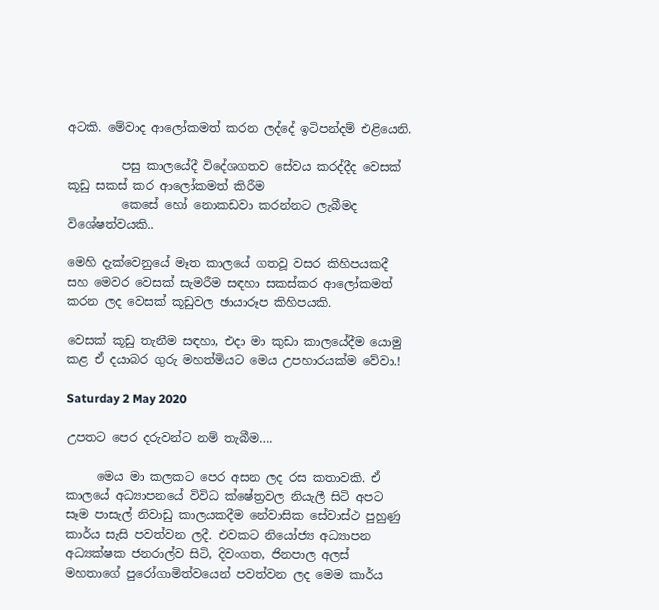අටකි. මේවාද ආලෝකමත් කරන ලද්දේ ඉටිපන්දම් එළියෙනි.

         පසු කාලයේදී විදේශගතව සේවය කරද්දීද වෙසක් කූඩු සකස් කර ආලෝකමත් කිරීම
         කෙසේ හෝ නොකඩවා කරන්නට ලැබීමද විශේෂත්වයකි..

මෙහි දැක්වෙනුයේ මෑත කාලයේ ගතවූ වසර කිහිපයකදී සහ මෙවර වෙසක් සැමරීම සඳහා සකස්කර ආලෝකමත් කරන ලද වෙසක් කූඩුවල ඡායාරූප කිහිපයකි.

වෙසක් කූඩු තැනීම සඳහා, එදා මා කුඩා කාලයේදීම යොමු කළ ඒ දයාබර ගුරු මහත්මියට මෙය උපහාරයක්ම වේවා.!

Saturday 2 May 2020

උපතට පෙර දරුවන්ට නම් තැබීම….

     මෙය මා කලකට පෙර අසන ලද රස කතාවකි. ඒ කාලයේ අධ්‍යාපනයේ විවිධ ක්ෂේත්‍රවල නියැලී සිටි අපට සෑම පාසැල් නිවාඩු කාලයකදීම නේවාසික සේවාස්ථ පුහුණු කාර්ය සැසි පවත්වන ලදී. එවකට නියෝජ්‍ය අධ්‍යාපන අධ්‍යක්ෂක ජනරාල්ව සිටි, දිවංගත, ජිනපාල අලස් මහතාගේ පුරෝගාමිත්වයෙන් පවත්වන ලද මෙම කාර්ය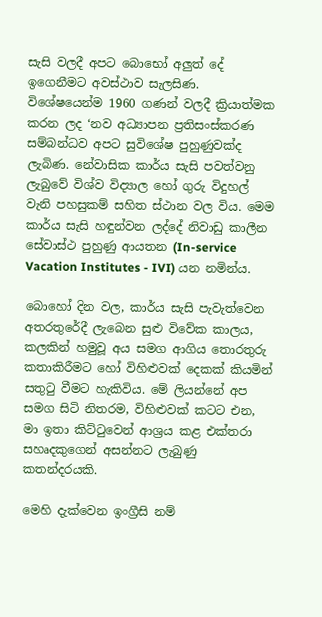සැසි වලදී අපට බොභෝ අලුත් දේ ඉගෙනීමට අවස්ථාව සැලසිණ. විශේෂයෙන්ම 1960 ගණන් වලදී ක්‍රියාත්මක කරන ලද ‘නව අධ්‍යාපන ප්‍රතිසංස්කරණ සම්බන්ධව අපට සුවිශේෂ පුහුණුවක්ද ලැබිණ. නේවාසික කාර්ය සැසි පවත්වනු ලැබුවේ විශ්ව විද්‍යාල හෝ ගුරු විදුහල් වැනි පහසුකම් සහිත ස්ථාන වල විය. මෙම කාර්ය සැසි හඳුන්වන ලද්දේ නිවාඩු කාලීන සේවාස්ථ පුහුණු ආයතන (In-service Vacation Institutes - IVI) යන නමින්ය.

බොහෝ දින වල, කාර්ය සැසි පැවැත්වෙන අතරතුරේදී ලැබෙන සුළු විවේක කාලය, කලකින් හමුවූ අය සමග ආගිය තොරතුරු කතාකිරීමට හෝ විහිළුවක් දෙකක් කියමින් සතුටු වීමට හැකිවිය. මේ ලියන්නේ අප සමග සිටි නිතරම, විහිළුවක් කටට එන, මා ඉතා කිට්ටුවෙන් ආශ්‍රය කළ එක්තරා සහෘදකුගෙන් අසන්නට ලැබුණු කතන්දරයකි.

මෙහි දැක්වෙන ඉංග්‍රීසි නම්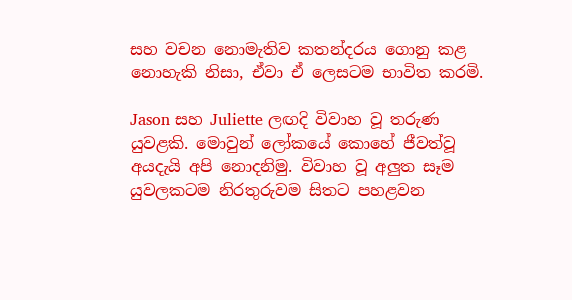සහ වචන නොමැතිව කතන්දරය ගොනු කළ නොහැකි නිසා, ඒවා ඒ ලෙසටම භාවිත කරමි.

Jason සහ Juliette ලඟදි විවාහ වූ තරුණ යුවළකි. මොවුන් ලෝකයේ කොහේ ජීවත්වූ අයදැයි අපි නොදනිමු. විවාහ වූ අලුත සෑම යුවලකටම නිරතුරුවම සිතට පහළවන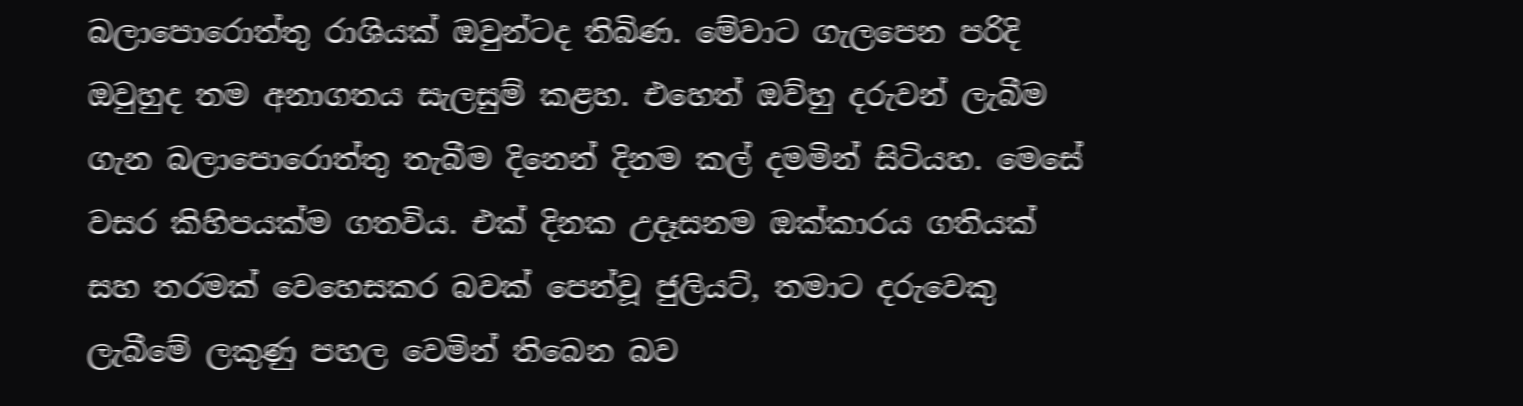බලාපොරොත්තු රාශියක් ඔවුන්ටද තිබිණ. මේවාට ගැලපෙන පරිදි ඔවුහුද තම අනාගතය සැලසුම් කළහ. එහෙත් ඔව්හු දරුවන් ලැබීම ගැන බලාපොරොත්තු තැබීම දිනෙන් දිනම කල් දමමින් සිටියහ. මෙසේ වසර කිහිපයක්ම ගතවිය. එක් දිනක උදෑසනම ඔක්කාරය ගතියක් සහ තරමක් වෙහෙසකර බවක් පෙන්වූ ජුලියට්, තමාට දරුවෙකු ලැබීමේ ලකුණු පහල වෙමින් තිබෙන බව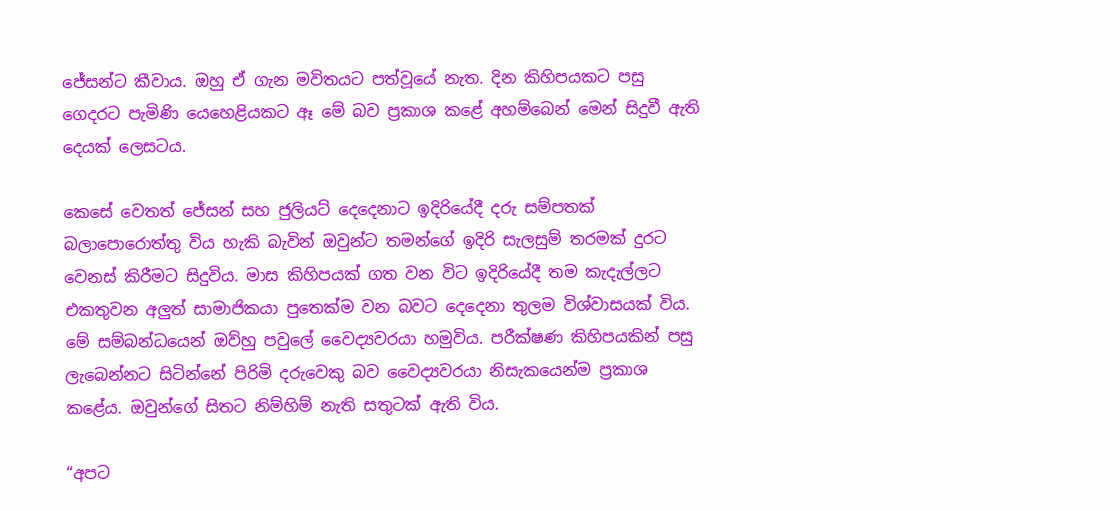ජේසන්ට කීවාය. ඔහු ඒ ගැන මවිතයට පත්වූයේ නැත. දින කිහිපයකට පසු ගෙදරට පැමිණි යෙහෙළියකට ඈ මේ බව ප්‍රකාශ කළේ අහම්බෙන් මෙන් සිදුවී ඇති දෙයක් ලෙසටය.

කෙසේ වෙතත් ජේසන් සහ ජුලියට් දෙදෙනාට ඉදිරියේදී දරු සම්පතක් බලාපොරොත්තු විය හැකි බැවින් ඔවුන්ට තමන්ගේ ඉදිරි සැලසුම් තරමක් දුරට වෙනස් කිරීමට සිදුවිය. මාස කිහිපයක් ගත වන විට ඉදිරියේදී තම කැදැල්ලට එකතුවන අලුත් සාමාජිකයා පුතෙක්ම වන බවට දෙදෙනා තුලම විශ්වාසයක් විය. මේ සම්බන්ධයෙන් ඔව්හු පවුලේ වෛද්‍යවරයා හමුවිය. පරීක්ෂණ කිහිපයකින් පසු ලැබෙන්නට සිටින්නේ පිරිමි දරුවෙකු බව වෛද්‍යවරයා නිසැකයෙන්ම ප්‍රකාශ කළේය. ඔවුන්ගේ සිතට නිම්හිම් නැති සතුටක් ඇති විය.

“අපට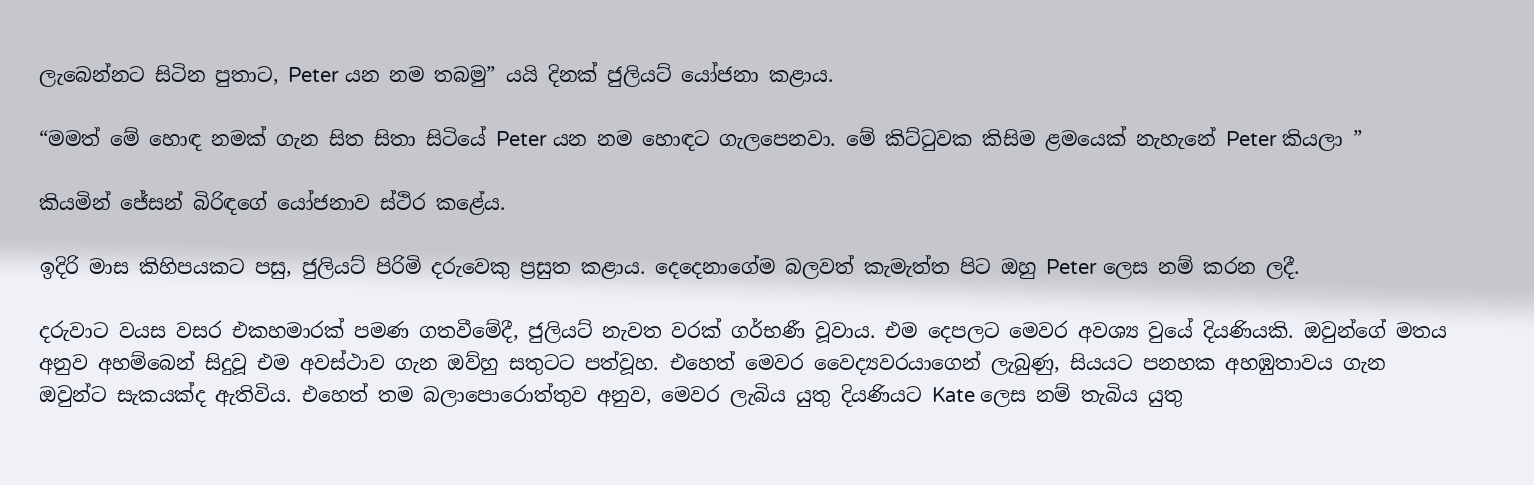ලැබෙන්නට සිටින පුතාට, Peter යන නම තබමු” යයි දිනක් ජුලියට් යෝජනා කළාය.

“මමත් මේ හොඳ නමක් ගැන සිත සිතා සිටියේ Peter යන නම හොඳට ගැලපෙනවා. මේ කිට්ටුවක කිසිම ළමයෙක් නැහැනේ Peter කියලා ”

කියමින් ජේසන් බිරිඳගේ යෝජනාව ස්ථිර කළේය.

ඉදිරි මාස කිහිපයකට පසු, ජුලියට් පිරිමි දරුවෙකු ප්‍රසුත කළාය. දෙදෙනාගේම බලවත් කැමැත්ත පිට ඔහු Peter ලෙස නම් කරන ලදී.

දරුවාට වයස වසර එකහමාරක් පමණ ගතවීමේදී, ජුලියට් නැවත වරක් ගර්භණී වූවාය. එම දෙපලට මෙවර අවශ්‍ය වුයේ දියණියකි. ඔවුන්ගේ මතය අනුව අහම්බෙන් සිදුවූ එම අවස්ථාව ගැන ඔව්හු සතුටට පත්වූහ. එහෙත් මෙවර වෛද්‍යවරයාගෙන් ලැබුණු, සියයට පනහක අහඹුතාවය ගැන ඔවුන්ට සැකයක්ද ඇතිවිය. එහෙත් තම බලාපොරොත්තුව අනුව, මෙවර ලැබිය යුතු දියණියට Kate ලෙස නම් තැබිය යුතු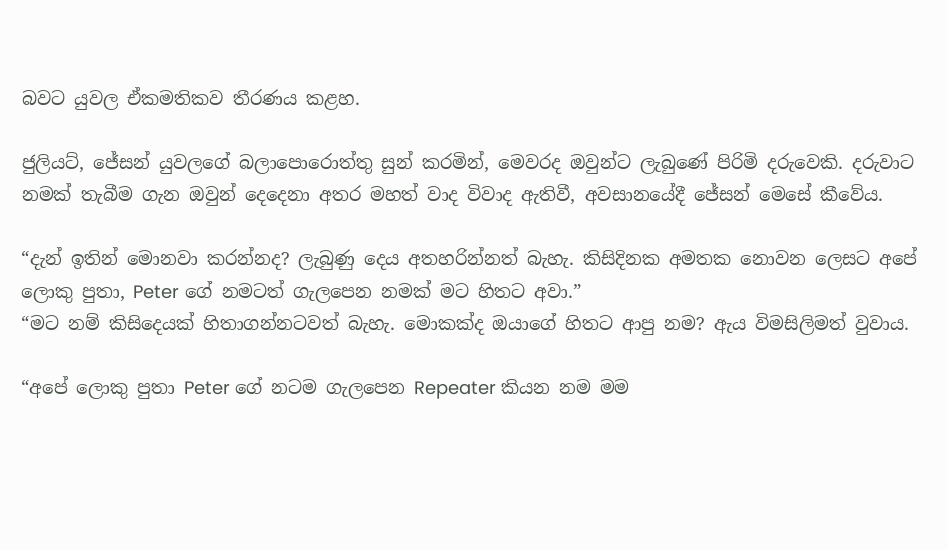බවට යුවල ඒකමතිකව තීරණය කළහ.

ජුලියට්, ජේසන් යුවලගේ බලාපොරොත්තු සුන් කරමින්, මෙවරද ඔවුන්ට ලැබුණේ පිරිමි දරුවෙකි. දරුවාට නමක් තැබීම ගැන ඔවුන් දෙදෙනා අතර මහත් වාද විවාද ඇතිවී, අවසානයේදී ජේසන් මෙසේ කීවේය.

“දැන් ඉතින් මොනවා කරන්නද? ලැබුණු දෙය අතහරින්නත් බැහැ. කිසිදිනක අමතක නොවන ලෙසට අපේ ලොකු පුතා, Peter ගේ නමටත් ගැලපෙන නමක් මට හිතට අවා.”
“මට නම් කිසිදෙයක් හිතාගන්නටවත් බැහැ. මොකක්ද ඔයාගේ හිතට ආපු නම? ඇය විමසිලිමත් වුවාය.

“අපේ ලොකු පුතා Peter ගේ නටම ගැලපෙන Repeater කියන නම මම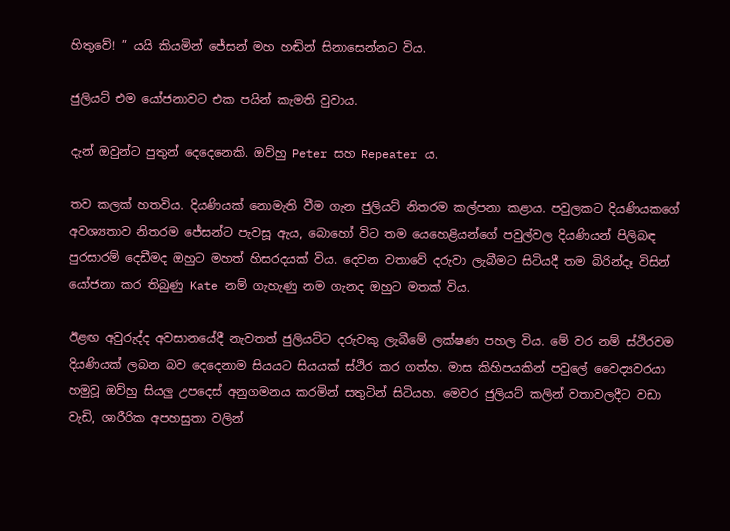හිතුවේ! ” යයි කියමින් ජේසන් මහ හඬින් සිනාසෙන්නට විය.

ජුලියට් එම යෝජනාවට එක පයින් කැමති වුවාය.

දැන් ඔවුන්ට පුතුන් දෙදෙනෙකි. ඔව්හු Peter සහ Repeater ය.

තව කලක් හතවිය. දියණියක් නොමැති වීම ගැන ජුලියට් නිතරම කල්පනා කළාය. පවුලකට දියණියකගේ අවශ්‍යතාව නිතරම ජේසන්ට පැවසූ ඇය, බොහෝ විට තම යෙහෙළියන්ගේ පවුල්වල දියණියන් පිලිබඳ පුරසාරම් දෙඩීමද ඔහුට මහත් හිසරදයක් විය. දෙවන වතාවේ දරුවා ලැබීමට සිටියදී තම බිරින්දෑ විසින් යෝජනා කර තිබුණු Kate නම් ගැහැණු නම ගැනද ඔහුට මතක් විය.

ඊළඟ අවුරුද්ද අවසානයේදී නැවතත් ජුලියට්ට දරුවකු ලැබීමේ ලක්ෂණ පහල විය. මේ වර නම් ස්ථිරවම දියණියක් ලබන බව දෙදෙනාම සියයට සියයක් ස්ථිර කර ගත්හ. මාස කිහිපයකින් පවුලේ වෛද්‍යවරයා හමුවූ ඔව්හු සියලු උපදෙස් අනුගමනය කරමින් සතුටින් සිටියහ. මෙවර ජුලියට් කලින් වතාවලදීට වඩා වැඩි, ශාරීරික අපහසුතා වලින්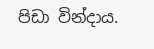පිඩා වින්දාය.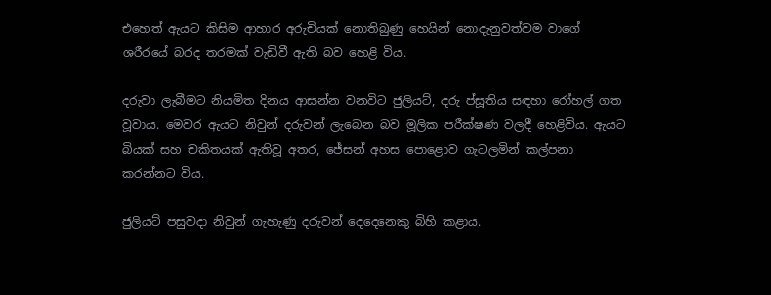එහෙත් ඇයට කිසිම ආහාර අරුචියක් නොතිබුණු හෙයින් නොදැනුවත්වම වාගේ ශරීරයේ බරද තරමක් වැඩිවී ඇති බව හෙළි විය.

දරුවා ලැබීමට නියමිත දිනය ආසන්න වනවිට ජුලියට්, දරු ප්‍සූතිය සඳහා රෝහල් ගත වූවාය. මෙවර ඇයට නිවුන් දරුවන් ලැබෙන බව මූලික පරීක්ෂණ වලදී හෙළිවිය. ඇයට බියක් සහ චකිතයක් ඇතිවූ අතර, ජේසන් අහස පොළොව ගැටලමින් කල්පනා කරන්නට විය.

ජුලියට් පසුවදා නිවුන් ගැහැණු දරුවන් දෙදෙනෙකු බිහි කළාය.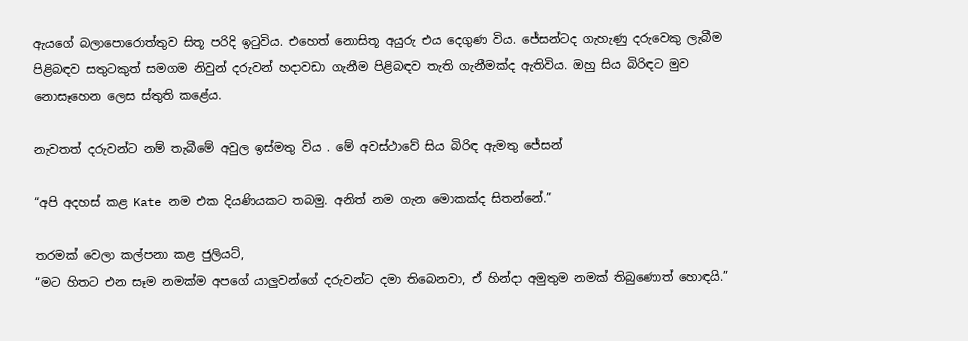ඇයගේ බලාපොරොත්තුව සිතූ පරිදි ඉටුවිය. එහෙත් නොසිතූ අයුරු එය දෙගුණ විය. ජේසන්ටද ගැහැණු දරුවෙකු ලැබීම පිළිබඳව සතුටකුත් සමගම නිවුන් දරුවන් හදාවඩා ගැනීම පිළිබඳව තැති ගැනීමක්ද ඇතිවිය. ඔහු සිය බිරිඳට මුව නොසෑහෙන ලෙස ස්තුති කළේය.

නැවතත් දරුවන්ට නම් තැබීමේ අවුල ඉස්මතු විය . මේ අවස්ථාවේ සිය බිරිඳ ඇමතු ජේසන්

“අපි අදහස් කළ Kate නම එක දියණියකට තබමු. අනිත් නම ගැන මොකක්ද සිතන්නේ.”

තරමක් වෙලා කල්පනා කළ ජුලියට්,
“මට හිතට එන සෑම නමක්ම අපගේ යාලුවන්ගේ දරුවන්ට දමා තිබෙනවා, ඒ හින්දා අමුතුම නමක් තිබුණොත් හොඳයි.”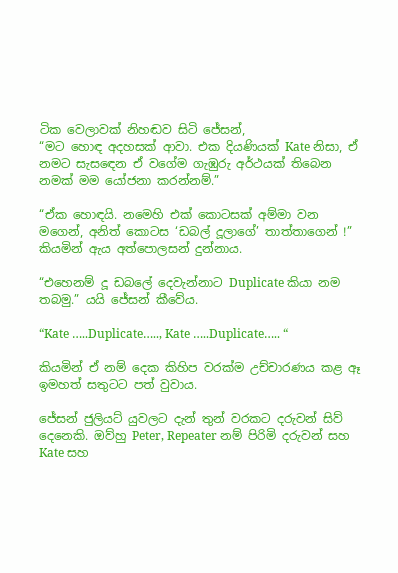ටික වෙලාවක් නිහඬව සිටි ජේසන්,
“මට හොඳ අදහසක් ආවා. එක දියණියක් Kate නිසා, ඒ නමට සැසඳෙන ඒ වගේම ගැඹුරු අර්ථයක් තිබෙන නමක් මම යෝජනා කරන්නම්.”

“ඒක හොඳයි. නමෙහි එක් කොටසක් අම්මා වන මගෙන්, අනිත් කොටස ‘ඩබල් දූලාගේ’ තාත්තාගෙන් !” කියමින් ඇය අත්පොලසන් දුන්නාය.

“එහෙනම් දූ ඩබලේ දෙවැන්නාට Duplicate කියා නම තබමු.” යයි ජේසන් කීවේය.

“Kate …..Duplicate….., Kate …..Duplicate….. “

කියමින් ඒ නම් දෙක කිහිප වරක්ම උච්චාරණය කළ ඈ ඉමහත් සතුටට පත් වුවාය.

ජේසන් ජුලියට් යුවලට දැන් තුන් වරකට දරුවන් සිව් දෙනෙකි. ඔව්හු Peter, Repeater නම් පිරිමි දරුවන් සහ Kate සහ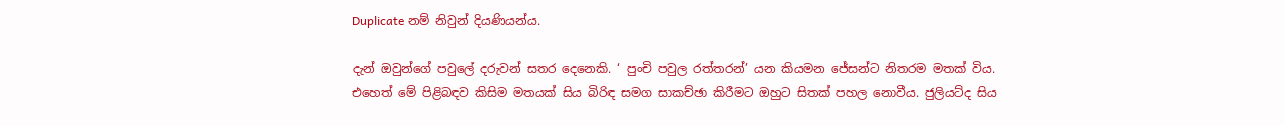Duplicate නම් නිවුන් දියණියන්ය.

දැන් ඔවුන්ගේ පවුලේ දරුවන් සතර දෙනෙකි. ‘ පුංචි පවුල රත්තරන්’ යන කියමන ජේසන්ට නිතරම මතක් විය. එහෙත් මේ පිළිබඳව කිසිම මතයක් සිය බිරිඳ සමග සාකච්ඡා කිරීමට ඔහුට සිතක් පහල නොවීය. ජුලියට්ද සිය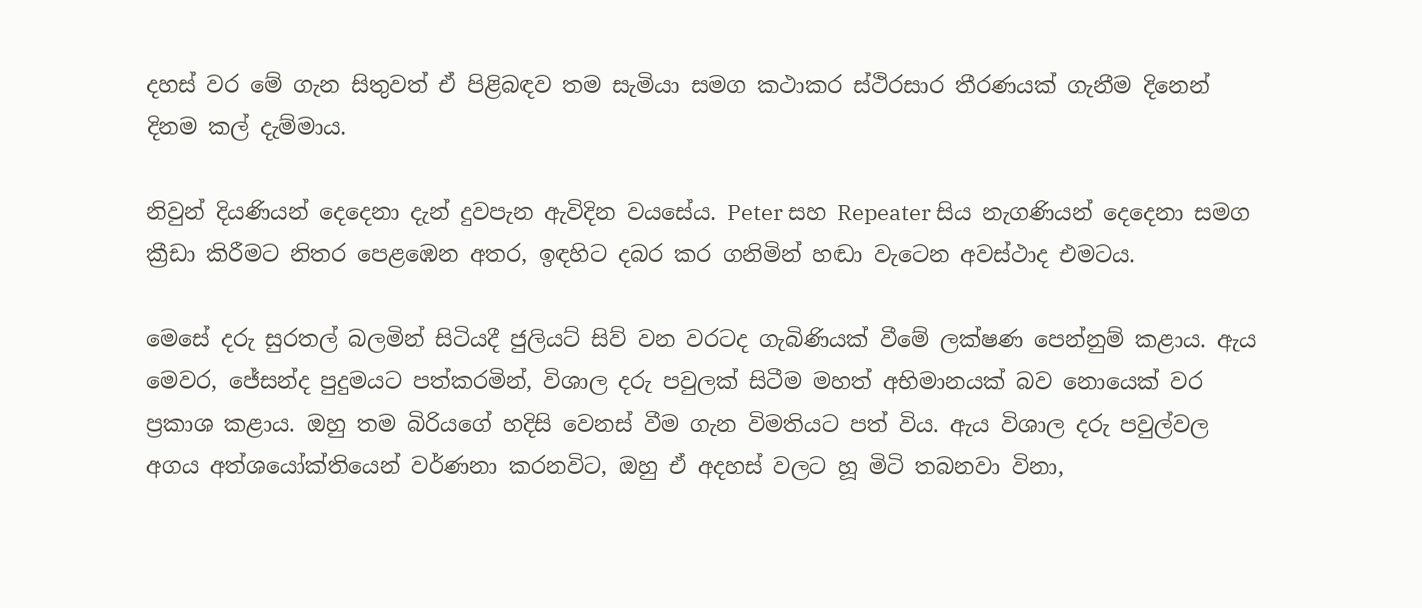දහස් වර මේ ගැන සිතුවත් ඒ පිළිබඳව තම සැමියා සමග කථාකර ස්ථිරසාර තීරණයක් ගැනීම දිනෙන් දිනම කල් දැම්මාය.

නිවුන් දියණියන් දෙදෙනා දැන් දුවපැන ඇවිදින වයසේය. Peter සහ Repeater සිය නැගණියන් දෙදෙනා සමග ක්‍රීඩා කිරීමට නිතර පෙළඹෙන අතර, ඉඳහිට දබර කර ගනිමින් හඬා වැටෙන අවස්ථාද එමටය.

මෙසේ දරු සුරතල් බලමින් සිටියදී ජුලියට් සිව් වන වරටද ගැබිණියක් වීමේ ලක්ෂණ පෙන්නුම් කළාය. ඇය මෙවර, ජේසන්ද පුදුමයට පත්කරමින්, විශාල දරු පවුලක් සිටීම මහත් අභිමානයක් බව නොයෙක් වර ප්‍රකාශ කළාය. ඔහු තම බිරියගේ හදිසි වෙනස් වීම ගැන විමතියට පත් විය. ඇය විශාල දරු පවුල්වල අගය අත්ශයෝක්තියෙන් වර්ණනා කරනවිට, ඔහු ඒ අදහස් වලට හූ මිටි තබනවා විනා,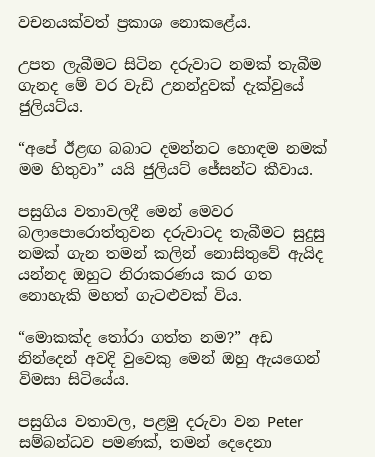වචනයක්වත් ප්‍රකාශ නොකළේය.

උපත ලැබීමට සිටින දරුවාට නමක් තැබීම ගැනද මේ වර වැඩි උනන්දුවක් දැක්වුයේ ජුලියට්ය.

“අපේ ඊළඟ බබාට දමන්නට හොඳම නමක් මම හිතුවා” යයි ජුලියට් ජේසන්ට කීවාය.

පසුගිය වතාවලදී මෙන් මෙවර බලාපොරොත්තුවන දරුවාටද තැබීමට සුදුසු නමක් ගැන තමන් කලින් නොසිතුවේ ඇයිද යන්නද ඔහුට නිරාකරණය කර ගත නොහැකි මහත් ගැටළුවක් විය.

“මොකක්ද තෝරා ගත්ත නම?” අඩ නින්දෙන් අවදි වුවෙකු මෙන් ඔහු ඇයගෙන් විමසා සිටියේය.

පසුගිය වතාවල, පළමු දරුවා වන Peter සම්බන්ධව පමණක්, තමන් දෙදෙනා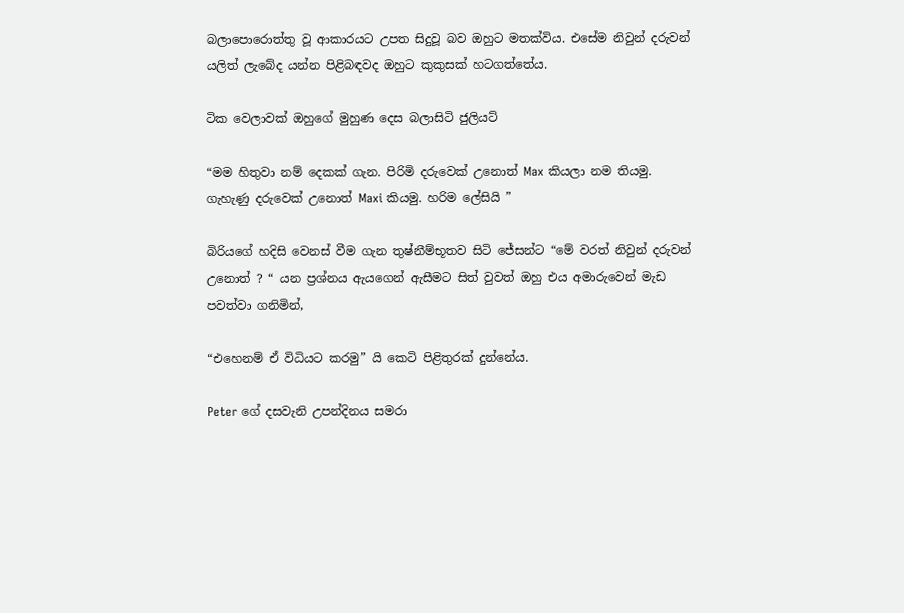බලාපොරොත්තු වූ ආකාරයට උපත සිදුවූ බව ඔහුට මතක්විය. එසේම නිවුන් දරුවන් යලිත් ලැබේද යන්න පිළිබඳවද ඔහුට කුකුසක් හටගත්තේය.

ටික වෙලාවක් ඔහුගේ මුහුණ දෙස බලාසිටි ජුලියට්

“මම හිතුවා නම් දෙකක් ගැන. පිරිමි දරුවෙක් උනොත් Max කියලා නම තියමු. ගැහැණු දරුවෙක් උනොත් Maxi කියමු. හරිම ලේසියි ”

බිරියගේ හදිසි වෙනස් වීම ගැන තුෂ්නීම්භූතව සිටි ජේසන්ට “මේ වරත් නිවුන් දරුවන් උනොත් ? “ යන ප්‍රශ්නය ඇයගෙන් ඇසීමට සිත් වුවත් ඔහු එය අමාරුවෙන් මැඩ පවත්වා ගනිමින්,

“එහෙනම් ඒ විධියට කරමු” යි කෙටි පිළිතුරක් දුන්නේය.

Peter ගේ දසවැනි උපන්දිනය සමරා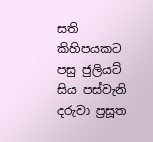සති කිහිපයකට පසු ජුලියට් සිය පස්වැනි දරුවා ප්‍රසූත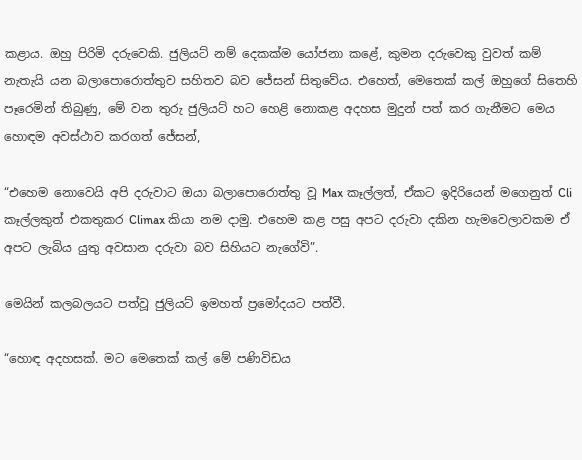කළාය. ඔහු පිරිමි දරුවෙකි. ජුලියට් නම් දෙකක්ම යෝජනා කළේ, කුමන දරුවෙකු වුවත් කම් නැතැයි යන බලාපොරොත්තුව සහිතව බව ජේසන් සිතුවේය. එහෙත්, මෙතෙක් කල් ඔහුගේ සිතෙහි පෑරෙමින් තිබුණු, මේ වන තුරු ජුලියට් හට හෙළි නොකළ අදහස මුදුන් පත් කර ගැනීමට මෙය හොඳම අවස්ථාව කරගත් ජේසන්,

“එහෙම නොවෙයි අපි දරුවාට ඔයා බලාපොරොත්තු වූ Max කෑල්ලත්, ඒකට ඉදිරියෙන් මගෙනුත් Cli කෑල්ලකුත් එකතුකර Climax කියා නම දාමු. එහෙම කළ පසු අපට දරුවා දකින හැමවෙලාවකම ඒ අපට ලැබිය යුතු අවසාන දරුවා බව සිහියට නැගේවි”.

මෙයින් කලබලයට පත්වූ ජුලියට් ඉමහත් ප්‍රමෝදයට පත්වී.

“හොඳ අදහසක්. මට මෙතෙක් කල් මේ පණිවිඩය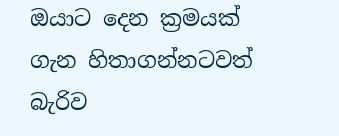ඔයාට දෙන ක්‍රමයක් ගැන හිතාගන්නටවත් බැරිව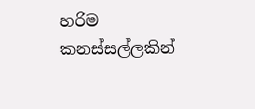හරිම කනස්සල්ලකින්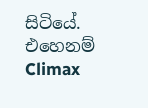සිටියේ. එහෙනම් Climax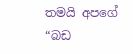තමයි අපගේ “බඩ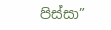පිස්සා”